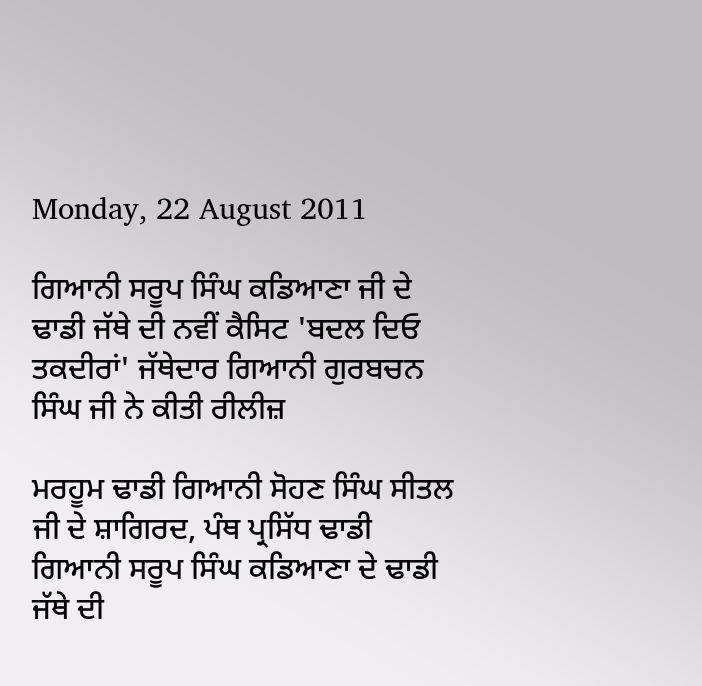Monday, 22 August 2011

ਗਿਆਨੀ ਸਰੂਪ ਸਿੰਘ ਕਡਿਆਣਾ ਜੀ ਦੇ ਢਾਡੀ ਜੱਥੇ ਦੀ ਨਵੀਂ ਕੈਸਿਟ 'ਬਦਲ ਦਿਓ ਤਕਦੀਰਾਂ' ਜੱਥੇਦਾਰ ਗਿਆਨੀ ਗੁਰਬਚਨ ਸਿੰਘ ਜੀ ਨੇ ਕੀਤੀ ਰੀਲੀਜ਼

ਮਰਹੂਮ ਢਾਡੀ ਗਿਆਨੀ ਸੋਹਣ ਸਿੰਘ ਸੀਤਲ ਜੀ ਦੇ ਸ਼ਾਗਿਰਦ, ਪੰਥ ਪ੍ਰਸਿੱਧ ਢਾਡੀ ਗਿਆਨੀ ਸਰੂਪ ਸਿੰਘ ਕਡਿਆਣਾ ਦੇ ਢਾਡੀ ਜੱਥੇ ਦੀ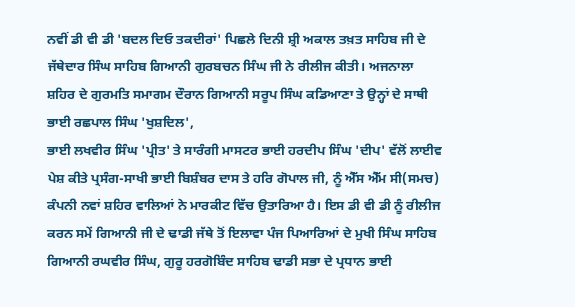ਨਵੀਂ ਡੀ ਵੀ ਡੀ 'ਬਦਲ ਦਿਓ ਤਕਦੀਰਾਂ' ਪਿਛਲੇ ਦਿਨੀ ਸ਼੍ਰੀ ਅਕਾਲ ਤਖ਼ਤ ਸਾਹਿਬ ਜੀ ਦੇ ਜੱਥੇਦਾਰ ਸਿੰਘ ਸਾਹਿਬ ਗਿਆਨੀ ਗੁਰਬਚਨ ਸਿੰਘ ਜੀ ਨੇ ਰੀਲੀਜ ਕੀਤੀ। ਅਜਨਾਲਾ ਸ਼ਹਿਰ ਦੇ ਗੁਰਮਤਿ ਸਮਾਗਮ ਦੌਰਾਨ ਗਿਆਨੀ ਸਰੂਪ ਸਿੰਘ ਕਡਿਆਣਾ ਤੇ ਉਨ੍ਹਾਂ ਦੇ ਸਾਥੀ ਭਾਈ ਰਛਪਾਲ ਸਿੰਘ 'ਖੁਸ਼ਦਿਲ',
ਭਾਈ ਲਖਵੀਰ ਸਿੰਘ 'ਪ੍ਰੀਤ' ਤੇ ਸਾਰੰਗੀ ਮਾਸਟਰ ਭਾਈ ਹਰਦੀਪ ਸਿੰਘ 'ਦੀਪ' ਵੱਲੋਂ ਲਾਈਵ ਪੇਸ਼ ਕੀਤੇ ਪ੍ਰਸੰਗ-ਸਾਖੀ ਭਾਈ ਬਿਸ਼ੰਬਰ ਦਾਸ ਤੇ ਹਰਿ ਗੋਪਾਲ ਜੀ, ਨੂੰ ਐੱਸ ਐੱਮ ਸੀ(ਸਮਚ) ਕੰਪਨੀ ਨਵਾਂ ਸ਼ਹਿਰ ਵਾਲਿਆਂ ਨੇ ਮਾਰਕੀਟ ਵਿੱਚ ਉਤਾਰਿਆ ਹੈ। ਇਸ ਡੀ ਵੀ ਡੀ ਨੂੰ ਰੀਲੀਜ ਕਰਨ ਸਮੇਂ ਗਿਆਨੀ ਜੀ ਦੇ ਢਾਡੀ ਜੱਥੇ ਤੋਂ ਇਲਾਵਾ ਪੰਜ ਪਿਆਰਿਆਂ ਦੇ ਮੁਖੀ ਸਿੰਘ ਸਾਹਿਬ ਗਿਆਨੀ ਰਘਵੀਰ ਸਿੰਘ, ਗੁਰੂ ਹਰਗੋਬਿੰਦ ਸਾਹਿਬ ਢਾਡੀ ਸਭਾ ਦੇ ਪ੍ਰਧਾਨ ਭਾਈ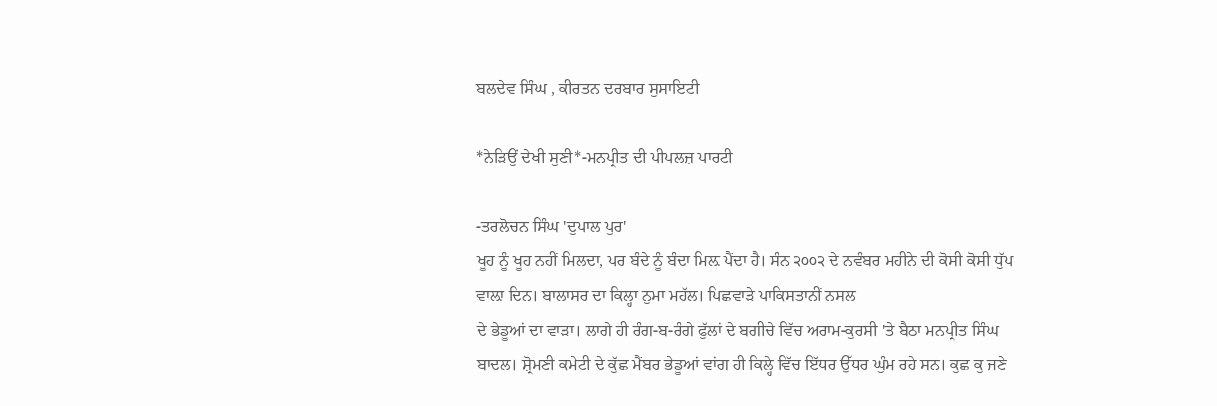ਬਲਦੇਵ ਸਿੰਘ , ਕੀਰਤਨ ਦਰਬਾਰ ਸੁਸਾਇਟੀ

*ਨੇੜਿਉਂ ਦੇਖੀ ਸੁਣੀ*-ਮਨਪ੍ਰੀਤ ਦੀ ਪੀਪਲਜ਼ ਪਾਰਟੀ

-ਤਰਲੋਚਨ ਸਿੰਘ 'ਦੁਪਾਲ ਪੁਰ'
ਖੂਹ ਨੂੰ ਖੂਹ ਨਹੀਂ ਮਿਲਦਾ, ਪਰ ਬੰਦੇ ਨੂੰ ਬੰਦਾ ਮਿਲ਼ ਪੈਂਦਾ ਹੈ। ਸੰਨ ੨੦੦੨ ਦੇ ਨਵੰਬਰ ਮਹੀਨੇ ਦੀ ਕੋਸੀ ਕੋਸੀ ਧੁੱਪ ਵਾਲ਼ਾ ਦਿਨ। ਬਾਲਾਸਰ ਦਾ ਕਿਲ੍ਹਾ ਨੁਮਾ ਮਹੱਲ। ਪਿਛਵਾੜੇ ਪਾਕਿਸਤਾਨੀਂ ਨਸਲ
ਦੇ ਭੇਡੂਆਂ ਦਾ ਵਾੜਾ। ਲਾਗੇ ਹੀ ਰੰਗ-ਬ-ਰੰਗੇ ਫੁੱਲਾਂ ਦੇ ਬਗੀਚੇ ਵਿੱਚ ਅਰਾਮ-ਕੁਰਸੀ 'ਤੇ ਬੈਠਾ ਮਨਪ੍ਰੀਤ ਸਿੰਘ ਬਾਦਲ। ਸ਼੍ਰੋਮਣੀ ਕਮੇਟੀ ਦੇ ਕੁੱਛ ਮੈਂਬਰ ਭੇਡੂਆਂ ਵਾਂਗ ਹੀ ਕਿਲ੍ਹੇ ਵਿੱਚ ਇੱਧਰ ਉੱਧਰ ਘੁੰਮ ਰਹੇ ਸਨ। ਕੁਛ ਕੁ ਜਣੇ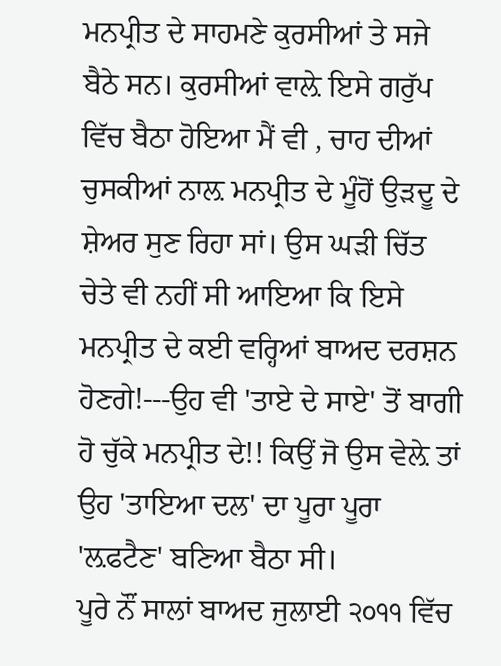ਮਨਪ੍ਰੀਤ ਦੇ ਸਾਹਮਣੇ ਕੁਰਸੀਆਂ ਤੇ ਸਜੇ ਬੈਠੇ ਸਨ। ਕੁਰਸੀਆਂ ਵਾਲ਼ੇ ਇਸੇ ਗਰੁੱਪ ਵਿੱਚ ਬੈਠਾ ਹੋਇਆ ਮੈਂ ਵੀ , ਚਾਹ ਦੀਆਂ ਚੁਸਕੀਆਂ ਨਾਲ਼ ਮਨਪ੍ਰੀਤ ਦੇ ਮੂੰਹੋਂ ਉੜਦੂ ਦੇ ਸ਼ੇਅਰ ਸੁਣ ਰਿਹਾ ਸਾਂ। ਉਸ ਘੜੀ ਚਿੱਤ ਚੇਤੇ ਵੀ ਨਹੀਂ ਸੀ ਆਇਆ ਕਿ ਇਸੇ ਮਨਪ੍ਰੀਤ ਦੇ ਕਈ ਵਰ੍ਹਿਆਂ ਬਾਅਦ ਦਰਸ਼ਨ ਹੋਣਗੇ!---ਉਹ ਵੀ 'ਤਾਏ ਦੇ ਸਾਏ' ਤੋਂ ਬਾਗੀ ਹੋ ਚੁੱਕੇ ਮਨਪ੍ਰੀਤ ਦੇ!! ਕਿਉਂ ਜੋ ਉਸ ਵੇਲ਼ੇ ਤਾਂ ਉਹ 'ਤਾਇਆ ਦਲ' ਦਾ ਪੂਰਾ ਪੂਰਾ 'ਲ਼ਫਟੈਣ' ਬਣਿਆ ਬੈਠਾ ਸੀ।
ਪੂਰੇ ਨੌਂ ਸਾਲਾਂ ਬਾਅਦ ਜੁਲਾਈ ੨੦੧੧ ਵਿੱਚ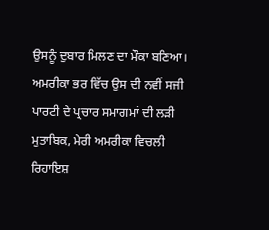ਉਸਨੂੰ ਦੁਬਾਰ ਮਿਲਣ ਦਾ ਮੌਕਾ ਬਣਿਆ। ਅਮਰੀਕਾ ਭਰ ਵਿੱਚ ਉਸ ਦੀ ਨਵੀਂ ਸਜੀ ਪਾਰਟੀ ਦੇ ਪ੍ਰਚਾਰ ਸਮਾਗਮਾਂ ਦੀ ਲੜੀ ਮੁਤਾਬਿਕ, ਮੇਰੀ ਅਮਰੀਕਾ ਵਿਚਲੀ ਰਿਹਾਇਸ਼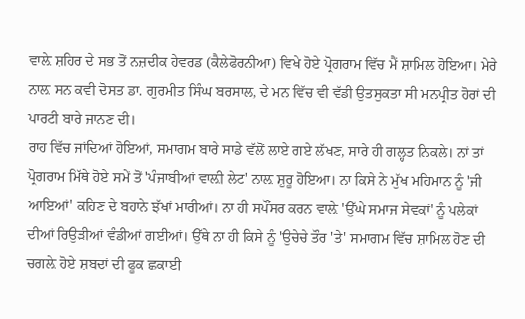ਵਾਲ਼ੇ ਸ਼ਹਿਰ ਦੇ ਸਭ ਤੋਂ ਨਜ਼ਦੀਕ ਹੇਵਰਡ (ਕੈਲੇਫੋਰਨੀਆ) ਵਿਖੇ ਹੋਏ ਪ੍ਰੋਗਰਾਮ ਵਿੱਚ ਮੈਂ ਸ਼ਾਮਿਲ ਹੋਇਆ। ਮੇਰੇ ਨਾਲ਼ ਸਨ ਕਵੀ ਦੋਸਤ ਡਾ. ਗੁਰਮੀਤ ਸਿੰਘ ਬਰਸਾਲ, ਦੇ ਮਨ ਵਿੱਚ ਵੀ ਵੱਡੀ ਉਤਸੁਕਤਾ ਸੀ ਮਨਪ੍ਰੀਤ ਹੋਰਾਂ ਦੀ ਪਾਰਟੀ ਬਾਰੇ ਜਾਨਣ ਦੀ।
ਰਾਹ ਵਿੱਚ ਜਾਂਦਿਆਂ ਹੋਇਆਂ, ਸਮਾਗਮ ਬਾਰੇ ਸਾਡੇ ਵੱਲੋਂ ਲਾਏ ਗਏ ਲੱਖਣ, ਸਾਰੇ ਹੀ ਗਲ੍ਹਤ ਨਿਕਲੇ। ਨਾਂ ਤਾਂ ਪ੍ਰੋਗਰਾਮ ਮਿੱਥੇ ਹੋਏ ਸਮੇਂ ਤੋਂ 'ਪੰਜਾਬੀਆਂ ਵਾਲ਼ੀ ਲੇਟ' ਨਾਲ਼ ਸ਼ੁਰੂ ਹੋਇਆ। ਨਾ ਕਿਸੇ ਨੇ ਮੁੱਖ ਮਹਿਮਾਨ ਨੂੰ 'ਜੀ ਆਇਆਂ' ਕਹਿਣ ਦੇ ਬਹਾਨੇ ਝੱਖਾਂ ਮਾਰੀਆਂ। ਨਾ ਹੀ ਸਪੌਂਸਰ ਕਰਨ ਵਾਲ਼ੇ 'ਉੱਘੇ ਸਮਾਜ ਸੇਵਕਾਂ' ਨੂੰ ਪਲੇਕਾਂ ਦੀਆਂ ਰਿਉੜੀਆਂ ਵੰਡੀਆਂ ਗਈਆਂ। ਉੱਥੇ ਨਾ ਹੀ ਕਿਸੇ ਨੂੰ 'ਉਚੇਚੇ ਤੌਰ 'ਤੇ' ਸਮਾਗਮ ਵਿੱਚ ਸ਼ਾਮਿਲ ਹੋਣ ਦੀ ਚਗਲ਼ੇ ਹੋਏ ਸ਼ਬਦਾਂ ਦੀ ਫੂਕ ਛਕਾਈ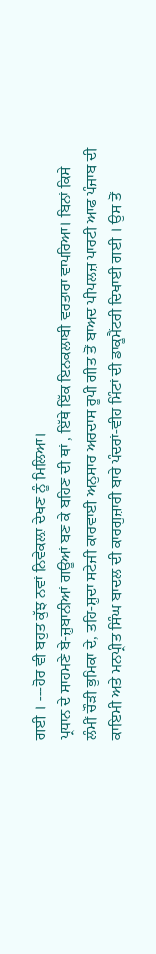ਗਈ । ---ਹੋਰ ਵੀ ਬਹੁਤ ਕੁੱਝ ਨਵਾਂ ਨਿਵੇਕਲ਼ਾ ਦੇਖਣ ਨੂੰ ਮਿਲਿਆ।
ਪ੍ਰਧਾਨ ਦੇ ਸਾਹਮਣੇ ਬੇ-ਜ਼ੁਬਾਨੀਆਂ ਗਊਆਂ ਬਣ ਕੇ ਬਹਿਣ ਦੀ ਥਾਂ , ਇੱਥੇ ਇੱਕ ਇਨਕਲਾਬੀ ਵਰਤਾਰਾ ਵਾਪਰਿਆ। ਬਿਨਾਂ ਕਿਸੇ ਲੰਮੀਂ ਚੌੜੀ ਭੁਮਿਕਾ ਦੇ, ਤਹਿ-ਸ਼ੁਦਾ ਸਟੇਜੀ ਕਾਰਵਾਈ ਅਨੁਸਾਰ ਅਰਦਾਸ ਰੂਪੀ ਗੀਤ ਤੋਂ ਬਾਅਦ ਪੀਪਲਜ਼ ਪਾਰਟੀ ਆਫ ਪੰਜਾਬ ਦੀ ਕਾਇਮੀ ਅਤੇ ਮਨਪ੍ਰੀਤ ਸਿੰਘ ਬਾਦਲ ਦੀ ਕਾਰਗੁਜ਼ਾਰੀ ਬਾਰੇ ਪੰਦਰਾਂ-ਵੀਹ ਮਿੰਟਾਂ ਦੀ ਡਾਕੂਮੈਂਟਰੀ ਦਿਖਾਈ ਗਈ । ਉਸ ਤੋਂ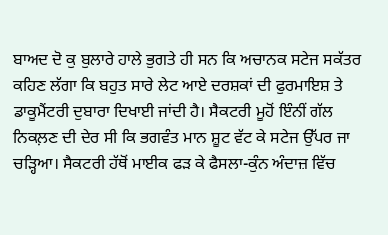ਬਾਅਦ ਦੋ ਕੁ ਬੁਲਾਰੇ ਹਾਲੇ ਭੁਗਤੇ ਹੀ ਸਨ ਕਿ ਅਚਾਨਕ ਸਟੇਜ ਸਕੱਤਰ ਕਹਿਣ ਲੱਗਾ ਕਿ ਬਹੁਤ ਸਾਰੇ ਲੇਟ ਆਏ ਦਰਸ਼ਕਾਂ ਦੀ ਫੁਰਮਾਇਸ਼ ਤੇ ਡਾਕੂਮੈਂਟਰੀ ਦੁਬਾਰਾ ਦਿਖਾਈ ਜਾਂਦੀ ਹੈ। ਸੈਕਟਰੀ ਮੂਹੋਂ ਇੰਨੀਂ ਗੱਲ ਨਿਕਲ਼ਣ ਦੀ ਦੇਰ ਸੀ ਕਿ ਭਗਵੰਤ ਮਾਨ ਸ਼ੂਟ ਵੱਟ ਕੇ ਸਟੇਜ ਉੱਪਰ ਜਾ ਚੜ੍ਹਿਆ। ਸੈਕਟਰੀ ਹੱਥੋਂ ਮਾਈਕ ਫੜ ਕੇ ਫੈਸਲਾ-ਕੁੰਨ ਅੰਦਾਜ਼ ਵਿੱਚ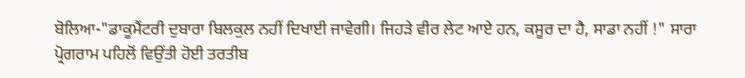ਬੋਲਿਆ-"ਡਾਕੂਮੈਂਟਰੀ ਦੁਬਾਰਾ ਬਿਲਕੁਲ ਨਹੀਂ ਦਿਖਾਈ ਜਾਵੇਗੀ। ਜਿਹੜੇ ਵੀਰ ਲੇਟ ਆਏ ਹਨ, ਕਸੂਰ ਦਾ ਹੈ, ਸਾਡਾ ਨਹੀਂ !" ਸਾਰਾ ਪ੍ਰੋਗਰਾਮ ਪਹਿਲੋਂ ਵਿਉਂਤੀ ਹੋਈ ਤਰਤੀਬ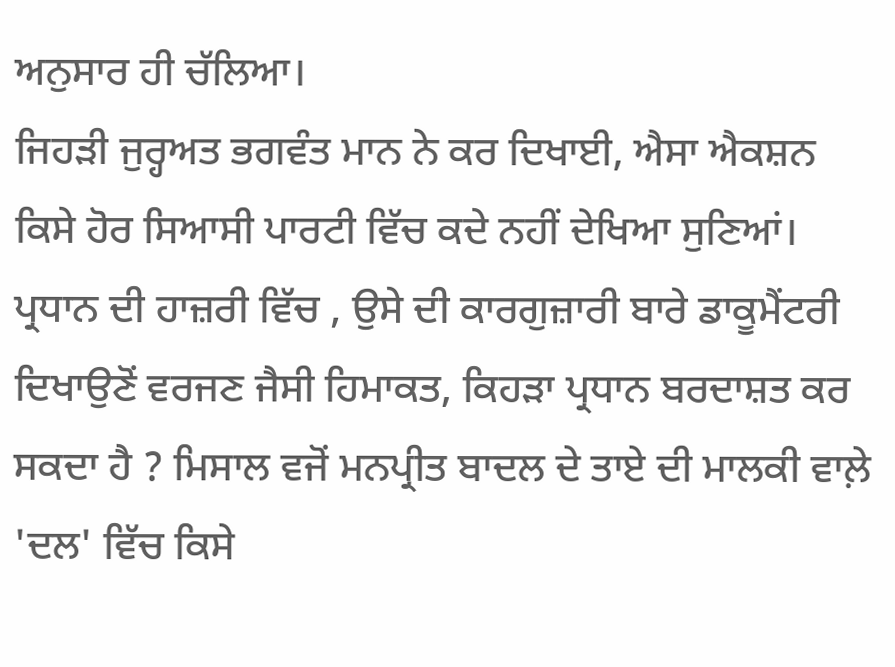ਅਨੁਸਾਰ ਹੀ ਚੱਲਿਆ।
ਜਿਹੜੀ ਜੁਰ੍ਹਅਤ ਭਗਵੰਤ ਮਾਨ ਨੇ ਕਰ ਦਿਖਾਈ, ਐਸਾ ਐਕਸ਼ਨ ਕਿਸੇ ਹੋਰ ਸਿਆਸੀ ਪਾਰਟੀ ਵਿੱਚ ਕਦੇ ਨਹੀਂ ਦੇਖਿਆ ਸੁਣਿਆਂ। ਪ੍ਰਧਾਨ ਦੀ ਹਾਜ਼ਰੀ ਵਿੱਚ , ਉਸੇ ਦੀ ਕਾਰਗੁਜ਼ਾਰੀ ਬਾਰੇ ਡਾਕੂਮੈਂਟਰੀ ਦਿਖਾਉਣੋਂ ਵਰਜਣ ਜੈਸੀ ਹਿਮਾਕਤ, ਕਿਹੜਾ ਪ੍ਰਧਾਨ ਬਰਦਾਸ਼ਤ ਕਰ ਸਕਦਾ ਹੈ ? ਮਿਸਾਲ ਵਜੋਂ ਮਨਪ੍ਰੀਤ ਬਾਦਲ ਦੇ ਤਾਏ ਦੀ ਮਾਲਕੀ ਵਾਲ਼ੇ 'ਦਲ' ਵਿੱਚ ਕਿਸੇ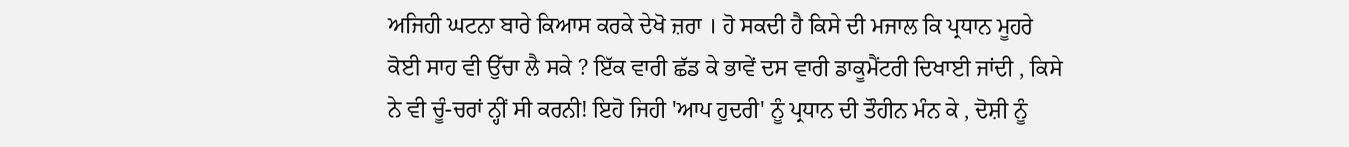ਅਜਿਹੀ ਘਟਨਾ ਬਾਰੇ ਕਿਆਸ ਕਰਕੇ ਦੇਖੋ ਜ਼ਰਾ । ਹੋ ਸਕਦੀ ਹੈ ਕਿਸੇ ਦੀ ਮਜਾਲ ਕਿ ਪ੍ਰਧਾਨ ਮੂਹਰੇ ਕੋਈ ਸਾਹ ਵੀ ਉੱਚਾ ਲੈ ਸਕੇ ? ਇੱਕ ਵਾਰੀ ਛੱਡ ਕੇ ਭਾਵੇਂ ਦਸ ਵਾਰੀ ਡਾਕੂਮੈਂਟਰੀ ਦਿਖਾਈ ਜਾਂਦੀ , ਕਿਸੇ ਨੇ ਵੀ ਚੂੰ-ਚਰਾਂ ਨ੍ਹੀਂ ਸੀ ਕਰਨੀ! ਇਹੋ ਜਿਹੀ 'ਆਪ ਹੁਦਰੀ' ਨੂੰ ਪ੍ਰਧਾਨ ਦੀ ਤੌਹੀਨ ਮੰਨ ਕੇ , ਦੋਸ਼ੀ ਨੂੰ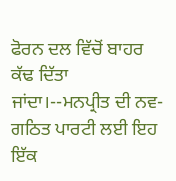ਫੋਰਨ ਦਲ ਵਿੱਚੋਂ ਬਾਹਰ ਕੱਢ ਦਿੱਤਾ ਜਾਂਦਾ।--ਮਨਪ੍ਰੀਤ ਦੀ ਨਵ-ਗਠਿਤ ਪਾਰਟੀ ਲਈ ਇਹ ਇੱਕ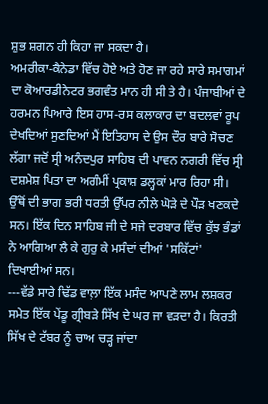ਸ਼ੁਭ ਸ਼ਗਨ ਹੀ ਕਿਹਾ ਜਾ ਸਕਦਾ ਹੈ।
ਅਮਰੀਕਾ-ਕੈਨੇਡਾ ਵਿੱਚ ਹੋਏ ਅਤੇ ਹੋਣ ਜਾ ਰਹੇ ਸਾਰੇ ਸਮਾਗਮਾਂ ਦਾ ਕੋਆਰਡੀਨੇਟਰ ਭਗਵੰਤ ਮਾਨ ਹੀ ਸੀ ਤੇ ਹੈ। ਪੰਜਾਬੀਆਂ ਦੇ ਹਰਮਨ ਪਿਆਰੇ ਇਸ ਹਾਸ-ਰਸ ਕਲਾਕਾਰ ਦਾ ਬਦਲਵਾਂ ਰੂਪ ਦੇਖਦਿਆਂ ਸੁਣਦਿਆਂ ਮੈਂ ਇਤਿਹਾਸ ਦੇ ਉਸ ਦੌਰ ਬਾਰੇ ਸੋਚਣ ਲੱਗਾ ਜਦੋਂ ਸ੍ਰੀ ਅਨੰਦਪੁਰ ਸਾਹਿਬ ਦੀ ਪਾਵਨ ਨਗਰੀ ਵਿੱਚ ਸ੍ਰੀ ਦਸ਼ਮੇਸ਼ ਪਿਤਾ ਦਾ ਅਗੰਮੀਂ ਪ੍ਰਕਾਸ਼ ਡਲ੍ਹਕਾਂ ਮਾਰ ਰਿਹਾ ਸੀ। ਉੱਥੋਂ ਦੀ ਭਾਗ ਭਰੀ ਧਰਤੀ ਉੱਪਰ ਨੀਲੇ ਘੋੜੇ ਦੇ ਪੌੜ ਖਣਕਦੇ ਸਨ। ਇੱਕ ਦਿਨ ਸਾਹਿਬ ਜੀ ਦੇ ਸਜੇ ਦਰਬਾਰ ਵਿੱਚ ਕੁੱਝ ਭੰਡਾਂ ਨੇ ਆਗਿਆ ਲੈ ਕੇ ਗੁਰੁ ਕੇ ਮਸੰਦਾਂ ਦੀਆਂ 'ਸਕਿੱਟਾਂ' ਦਿਖਾਈਆਂ ਸਨ।
---ਵੱਡੇ ਸਾਰੇ ਢਿੱਡ ਵਾਲ਼ਾ ਇੱਕ ਮਸੰਦ ਆਪਣੇ ਲਾਮ ਲਸ਼ਕਰ ਸਮੇਤ ਇੱਕ ਪੇਂਡੂ ਗ੍ਰੀਬੜੇ ਸਿੱਖ ਦੇ ਘਰ ਜਾ ਵੜਦਾ ਹੈ। ਕਿਰਤੀ ਸਿੱਖ ਦੇ ਟੱਬਰ ਨੂੰ ਚਾਅ ਚੜ੍ਹ ਜਾਂਦਾ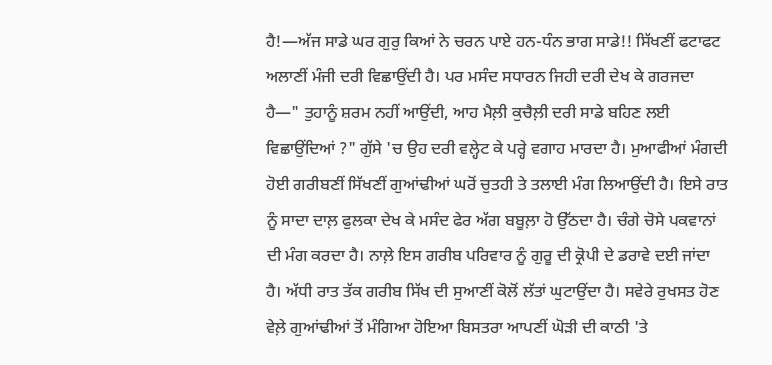ਹੈ!—ਅੱਜ ਸਾਡੇ ਘਰ ਗੁਰੁ ਕਿਆਂ ਨੇ ਚਰਨ ਪਾਏ ਹਨ-ਧੰਨ ਭਾਗ ਸਾਡੇ!! ਸਿੱਖਣੀਂ ਫਟਾਫਟ ਅਲਾਣੀਂ ਮੰਜੀ ਦਰੀ ਵਿਛਾਉਂਦੀ ਹੈ। ਪਰ ਮਸੰਦ ਸਧਾਰਨ ਜਿਹੀ ਦਰੀ ਦੇਖ ਕੇ ਗਰਜਦਾ ਹੈ—" ਤੁਹਾਨੂੰ ਸ਼ਰਮ ਨਹੀਂ ਆਉਂਦੀ, ਆਹ ਮੈਲ਼ੀ ਕੁਚੈਲ਼ੀ ਦਰੀ ਸਾਡੇ ਬਹਿਣ ਲਈ ਵਿਛਾਉਂਦਿਆਂ ?" ਗੁੱਸੇ 'ਚ ਉਹ ਦਰੀ ਵਲ੍ਹੇਟ ਕੇ ਪਰ੍ਹੇ ਵਗਾਹ ਮਾਰਦਾ ਹੈ। ਮੁਆਫੀਆਂ ਮੰਗਦੀ ਹੋਈ ਗਰੀਬਣੀਂ ਸਿੱਖਣੀਂ ਗੁਆਂਢੀਆਂ ਘਰੋਂ ਚੁਤਹੀ ਤੇ ਤਲਾਈ ਮੰਗ ਲਿਆਉਂਦੀ ਹੈ। ਇਸੇ ਰਾਤ ਨੂੰ ਸਾਦਾ ਦਾਲ਼ ਫੁਲਕਾ ਦੇਖ ਕੇ ਮਸੰਦ ਫੇਰ ਅੱਗ ਬਬੂਲ਼ਾ ਹੋ ਉੱਠਦਾ ਹੈ। ਚੰਗੇ ਚੋਸੇ ਪਕਵਾਨਾਂ ਦੀ ਮੰਗ ਕਰਦਾ ਹੈ। ਨਾਲ਼ੇ ਇਸ ਗਰੀਬ ਪਰਿਵਾਰ ਨੂੰ ਗੁਰੂ ਦੀ ਕ੍ਰੋਪੀ ਦੇ ਡਰਾਵੇ ਦਈ ਜਾਂਦਾ ਹੈ। ਅੱਧੀ ਰਾਤ ਤੱਕ ਗਰੀਬ ਸਿੱਖ ਦੀ ਸੁਆਣੀਂ ਕੋਲੋਂ ਲੱਤਾਂ ਘੁਟਾਉਂਦਾ ਹੈ। ਸਵੇਰੇ ਰੁਖਸਤ ਹੋਣ ਵੇਲ਼ੇ ਗੁਆਂਢੀਆਂ ਤੋਂ ਮੰਗਿਆ ਹੋਇਆ ਬਿਸਤਰਾ ਆਪਣੀਂ ਘੋੜੀ ਦੀ ਕਾਠੀ 'ਤੇ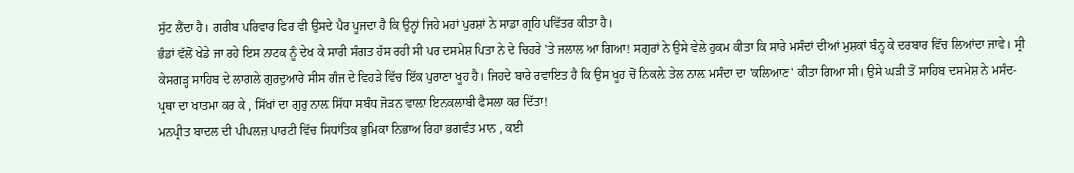ਸੁੱਟ ਲੈਂਦਾ ਹੈ। ਗਰੀਬ ਪਰਿਵਾਰ ਫਿਰ ਵੀ ਉਸਦੇ ਪੈਰ ਪੂਜਦਾ ਹੈ ਕਿ ਉਨ੍ਹਾਂ ਜਿਹੇ ਮਹਾਂ ਪੁਰਸ਼ਾਂ ਨੇ ਸਾਡਾ ਗ੍ਰਹਿ ਪਵਿੱਤਰ ਕੀਤਾ ਹੈ।
ਭੰਡਾਂ ਵੱਲੋਂ ਖੇਡੇ ਜਾ ਰਹੇ ਇਸ ਨਾਟਕ ਨੂੰ ਦੇਖ ਕੇ ਸਾਰੀ ਸੰਗਤ ਹੱਸ ਰਹੀ ਸੀ ਪਰ ਦਸਮੇਸ਼ ਪਿਤਾ ਨੇ ਦੇ ਚਿਹਰੇ 'ਤੇ ਜਲਾਲ ਆ ਗਿਆ! ਸਗੁਰਾਂ ਨੇ ਉਸੇ ਵੇਲੇ ਹੁਕਮ ਕੀਤਾ ਕਿ ਸਾਰੇ ਮਸੰਦਾਂ ਦੀਆਂ ਮੁਸ਼ਕਾਂ ਬੰਨ੍ਹ ਕੇ ਦਰਬਾਰ ਵਿੱਚ ਲਿਆਂਦਾ ਜਾਵੇ। ਸ੍ਰੀ ਕੇਸਗੜ੍ਹ ਸਾਹਿਬ ਦੇ ਲਾਗਲੇ ਗੁਰਦੁਆਰੇ ਸੀਸ ਗੰਜ ਦੇ ਵਿਹੜੇ ਵਿੱਚ ਇੱਕ ਪੁਰਾਣਾ ਖੂਹ ਹੈ। ਜਿਹਦੇ ਬਾਰੇ ਰਵਾਇਤ ਹੈ ਕਿ ਉਸ ਖੂਹ ਚੋਂ ਨਿਕਲ਼ੇ ਤੇਲ ਨਾਲ਼ ਮਸੰਦਾ ਦਾ 'ਕਲਿਆਣ' ਕੀਤਾ ਗਿਆ ਸੀ। ਉਸੇ ਘੜੀ ਤੋਂ ਸਾਹਿਬ ਦਸਮੇਸ਼ ਨੇ ਮਸੰਦ-ਪ੍ਰਥਾ ਦਾ ਖਾਤਮਾ ਕਰ ਕੇ , ਸਿੱਖਾਂ ਦਾ ਗੁਰੁ ਨਾਲ਼ ਸਿੱਧਾ ਸਬੰਧ ਜੋੜਨ ਵਾਲ਼ਾ ਇਨਕਲਾਬੀ ਫੈਸਲਾ ਕਰ ਦਿੱਤਾ!
ਮਨਪ੍ਰੀਤ ਬਾਦਲ ਦੀ ਪੀਪਲਜ਼ ਪਾਰਟੀ ਵਿੱਚ ਸਿਧਾਂਤਿਕ ਭੁਮਿਕਾ ਨਿਭਾਅ ਰਿਹਾ ਭਗਵੰਤ ਮਾਨ , ਕਈ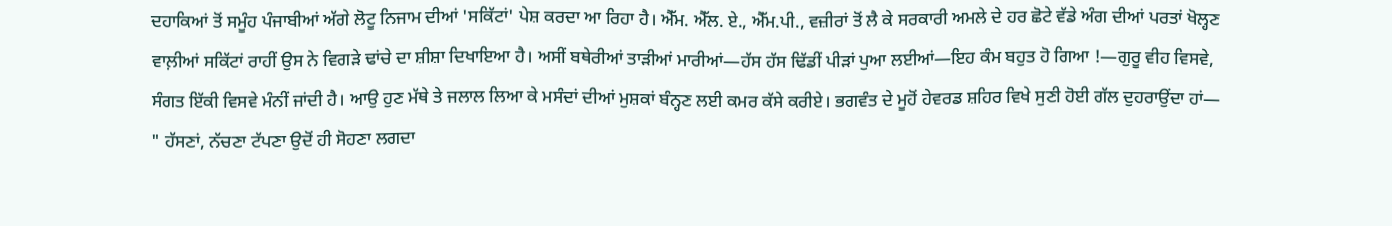ਦਹਾਕਿਆਂ ਤੋਂ ਸਮੂੰਹ ਪੰਜਾਬੀਆਂ ਅੱਗੇ ਲੋਟੂ ਨਿਜਾਮ ਦੀਆਂ 'ਸਕਿੱਟਾਂ' ਪੇਸ਼ ਕਰਦਾ ਆ ਰਿਹਾ ਹੈ। ਐੱਮ. ਐੱਲ. ਏ., ਐੱਮ.ਪੀ., ਵਜ਼ੀਰਾਂ ਤੋਂ ਲੈ ਕੇ ਸਰਕਾਰੀ ਅਮਲੇ ਦੇ ਹਰ ਛੋਟੇ ਵੱਡੇ ਅੰਗ ਦੀਆਂ ਪਰਤਾਂ ਖੋਲ੍ਹਣ ਵਾਲ਼ੀਆਂ ਸਕਿੱਟਾਂ ਰਾਹੀਂ ਉਸ ਨੇ ਵਿਗੜੇ ਢਾਂਚੇ ਦਾ ਸ਼ੀਸ਼ਾ ਦਿਖਾਇਆ ਹੈ। ਅਸੀਂ ਬਥੇਰੀਆਂ ਤਾੜੀਆਂ ਮਾਰੀਆਂ—ਹੱਸ ਹੱਸ ਢਿੱਡੀਂ ਪੀੜਾਂ ਪੁਆ ਲਈਆਂ—ਇਹ ਕੰਮ ਬਹੁਤ ਹੋ ਗਿਆ !—ਗੁਰੂ ਵੀਹ ਵਿਸਵੇ, ਸੰਗਤ ਇੱਕੀ ਵਿਸਵੇ ਮੰਨੀਂ ਜਾਂਦੀ ਹੈ। ਆਉ ਹੁਣ ਮੱਥੇ ਤੇ ਜਲਾਲ ਲਿਆ ਕੇ ਮਸੰਦਾਂ ਦੀਆਂ ਮੁਸ਼ਕਾਂ ਬੰਨ੍ਹਣ ਲਈ ਕਮਰ ਕੱਸੇ ਕਰੀਏ। ਭਗਵੰਤ ਦੇ ਮੂਹੋਂ ਹੇਵਰਡ ਸ਼ਹਿਰ ਵਿਖੇ ਸੁਣੀ ਹੋਈ ਗੱਲ ਦੁਹਰਾਉਂਦਾ ਹਾਂ— " ਹੱਸਣਾਂ, ਨੱਚਣਾ ਟੱਪਣਾ ਉਦੋਂ ਹੀ ਸੋਹਣਾ ਲਗਦਾ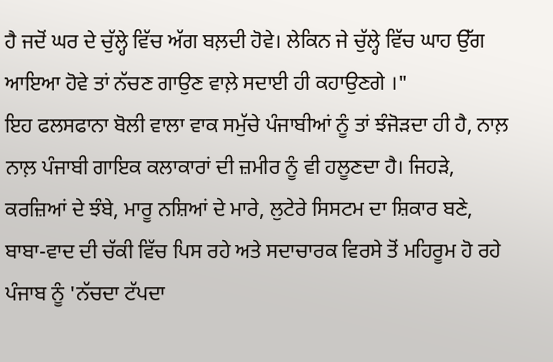ਹੈ ਜਦੋਂ ਘਰ ਦੇ ਚੁੱਲ੍ਹੇ ਵਿੱਚ ਅੱਗ ਬਲ਼ਦੀ ਹੋਵੇ। ਲੇਕਿਨ ਜੇ ਚੁੱਲ੍ਹੇ ਵਿੱਚ ਘਾਹ ਉੱਗ ਆਇਆ ਹੋਵੇ ਤਾਂ ਨੱਚਣ ਗਾਉਣ ਵਾਲ਼ੇ ਸਦਾਈ ਹੀ ਕਹਾਉਣਗੇ ।"
ਇਹ ਫਲਸਫਾਨਾ ਬੋਲੀ ਵਾਲਾ ਵਾਕ ਸਮੁੱਚੇ ਪੰਜਾਬੀਆਂ ਨੂੰ ਤਾਂ ਝੰਜੋੜਦਾ ਹੀ ਹੈ, ਨਾਲ਼ ਨਾਲ਼ ਪੰਜਾਬੀ ਗਾਇਕ ਕਲਾਕਾਰਾਂ ਦੀ ਜ਼ਮੀਰ ਨੂੰ ਵੀ ਹਲੂਣਦਾ ਹੈ। ਜਿਹੜੇ, ਕਰਜ਼ਿਆਂ ਦੇ ਝੰਬੇ, ਮਾਰੂ ਨਸ਼ਿਆਂ ਦੇ ਮਾਰੇ, ਲੁਟੇਰੇ ਸਿਸਟਮ ਦਾ ਸ਼ਿਕਾਰ ਬਣੇ, ਬਾਬਾ-ਵਾਦ ਦੀ ਚੱਕੀ ਵਿੱਚ ਪਿਸ ਰਹੇ ਅਤੇ ਸਦਾਚਾਰਕ ਵਿਰਸੇ ਤੋਂ ਮਹਿਰੂਮ ਹੋ ਰਹੇ ਪੰਜਾਬ ਨੂੰ 'ਨੱਚਦਾ ਟੱਪਦਾ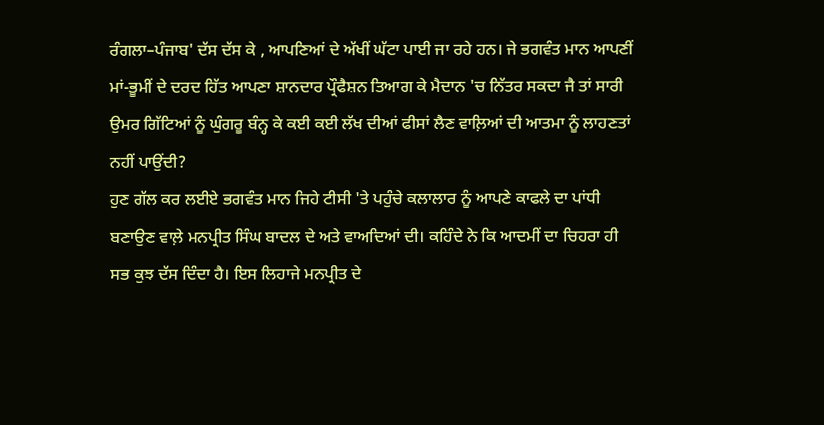ਰੰਗਲਾ–ਪੰਜਾਬ' ਦੱਸ ਦੱਸ ਕੇ , ਆਪਣਿਆਂ ਦੇ ਅੱਖੀਂ ਘੱਟਾ ਪਾਈ ਜਾ ਰਹੇ ਹਨ। ਜੇ ਭਗਵੰਤ ਮਾਨ ਆਪਣੀਂ ਮਾਂ-ਭੂਮੀਂ ਦੇ ਦਰਦ ਹਿੱਤ ਆਪਣਾ ਸ਼ਾਨਦਾਰ ਪ੍ਰੌਫੈਸ਼ਨ ਤਿਆਗ ਕੇ ਮੈਦਾਨ 'ਚ ਨਿੱਤਰ ਸਕਦਾ ਜੈ ਤਾਂ ਸਾਰੀ ਉਮਰ ਗਿੱਟਿਆਂ ਨੂੰ ਘੁੰਗਰੂ ਬੰਨ੍ਹ ਕੇ ਕਈ ਕਈ ਲੱਖ ਦੀਆਂ ਫੀਸਾਂ ਲੈਣ ਵਾਲ਼ਿਆਂ ਦੀ ਆਤਮਾ ਨੂੰ ਲਾਹਣਤਾਂ ਨਹੀਂ ਪਾਉਂਦੀ?
ਹੁਣ ਗੱਲ ਕਰ ਲਈਏ ਭਗਵੰਤ ਮਾਨ ਜਿਹੇ ਟੀਸੀ 'ਤੇ ਪਹੁੰਚੇ ਕਲਾਲਾਰ ਨੂੰ ਆਪਣੇ ਕਾਫਲੇ ਦਾ ਪਾਂਧੀ ਬਣਾਉਣ ਵਾਲ਼ੇ ਮਨਪ੍ਰੀਤ ਸਿੰਘ ਬਾਦਲ ਦੇ ਅਤੇ ਵਾਅਦਿਆਂ ਦੀ। ਕਹਿੰਦੇ ਨੇ ਕਿ ਆਦਮੀਂ ਦਾ ਚਿਹਰਾ ਹੀ ਸਭ ਕੁਝ ਦੱਸ ਦਿੰਦਾ ਹੈ। ਇਸ ਲਿਹਾਜੇ ਮਨਪ੍ਰੀਤ ਦੇ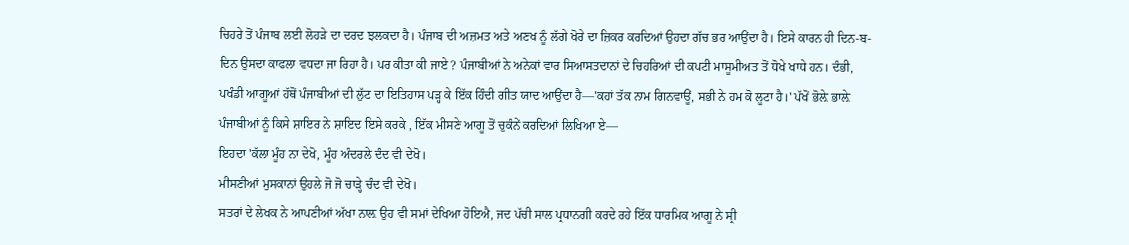ਚਿਹਰੇ ਤੋਂ ਪੰਜਾਬ ਲਈ ਲੋਹੜੇ ਦਾ ਦਰਦ ਝਲਕਦਾ ਹੈ। ਪੰਜਾਬ ਦੀ ਅਜ਼ਮਤ ਅਤੇ ਅਣਖ ਨੂੰ ਲੱਗੇ ਖੋਰੇ ਦਾ ਜ਼ਿਕਰ ਕਰਦਿਆਂ ਉਹਦਾ ਗੱਚ ਭਰ ਆਉਂਦਾ ਹੈ। ਇਸੇ ਕਾਰਨ ਹੀ ਦਿਨ-ਬ-ਦਿਨ ਉਸਦਾ ਕਾਫਲਾ ਵਧਦਾ ਜਾ ਰਿਹਾ ਹੈ। ਪਰ ਕੀਤਾ ਕੀ ਜਾਏ ? ਪੰਜਾਬੀਆਂ ਨੇ ਅਨੇਕਾਂ ਵਾਰ ਸਿਆਸਤਦਾਨਾਂ ਦੇ ਚਿਹਰਿਆਂ ਦੀ ਕਪਟੀ ਮਾਸੂਮੀਅਤ ਤੋਂ ਧੋਖੇ ਖਾਧੇ ਹਨ। ਦੰਭੀ, ਪਖੰਡੀ ਆਗੂਆਂ ਹੱਥੋਂ ਪੰਜਾਬੀਆਂ ਦੀ ਲੁੱਟ ਦਾ ਇਤਿਹਾਸ ਪੜ੍ਹ ਕੇ ਇੱਕ ਹਿੰਦੀ ਗੀਤ ਯਾਦ ਆਉਂਦਾ ਹੈ—'ਕਹਾਂ ਤੱਕ ਨਾਮ ਗਿਨਵਾਊਂ, ਸਭੀ ਨੇ ਹਮ ਕੋ ਲੂਟਾ ਹੈ।' ਪੱਖੋਂ ਭੋਲ਼ੇ ਭਾਲ਼ੇ ਪੰਜਾਬੀਆਂ ਨੂੰ ਕਿਸੇ ਸ਼ਾਇਰ ਨੇ ਸ਼ਾਇਦ ਇਸੇ ਕਰਕੇ , ਇੱਕ ਮੀਸਣੇ ਆਗੂ ਤੋਂ ਚੁਕੰਨੇਂ ਕਰਦਿਆਂ ਲਿਖਿਆ ਏ—
ਇਹਦਾ 'ਕੱਲਾ ਮੂੰਹ ਨਾ ਦੇਖੋ, ਮੂੰਹ ਅੰਦਰਲੇ ਦੰਦ ਵੀ ਦੇਖੋ।
ਮੀਸਣੀਆਂ ਮੁਸਕਾਨਾਂ ਉਹਲੇ ਜੋ ਜੋ ਚਾੜ੍ਹੇ ਚੰਦ ਵੀ ਦੇਖੋ।
ਸਤਰਾਂ ਦੇ ਲੇਖਕ ਨੇ ਆਪਣੀਆਂ ਅੱਖਾ ਨਾਲ਼ ਉਹ ਵੀ ਸਮਾਂ ਦੇਖਿਆ ਹੋਇਐ, ਜਦ ਪੱਚੀ ਸਾਲ ਪ੍ਰਧਾਨਗੀ ਕਰਦੇ ਰਹੇ ਇੱਕ ਧਾਰਮਿਕ ਆਗੂ ਨੇ ਸ੍ਰੀ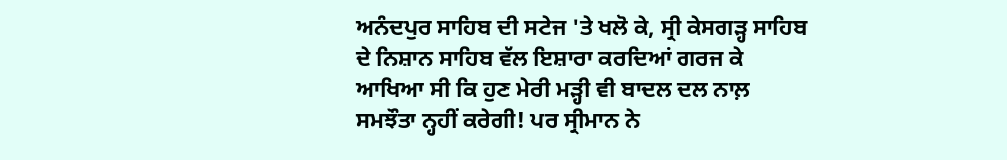ਅਨੰਦਪੁਰ ਸਾਹਿਬ ਦੀ ਸਟੇਜ 'ਤੇ ਖਲੋ ਕੇ, ਸ੍ਰੀ ਕੇਸਗੜ੍ਹ ਸਾਹਿਬ ਦੇ ਨਿਸ਼ਾਨ ਸਾਹਿਬ ਵੱਲ ਇਸ਼ਾਰਾ ਕਰਦਿਆਂ ਗਰਜ ਕੇ ਆਖਿਆ ਸੀ ਕਿ ਹੁਣ ਮੇਰੀ ਮੜ੍ਹੀ ਵੀ ਬਾਦਲ ਦਲ ਨਾਲ਼ ਸਮਝੌਤਾ ਨ੍ਹਹੀਂ ਕਰੇਗੀ! ਪਰ ਸ੍ਰੀਮਾਨ ਨੇ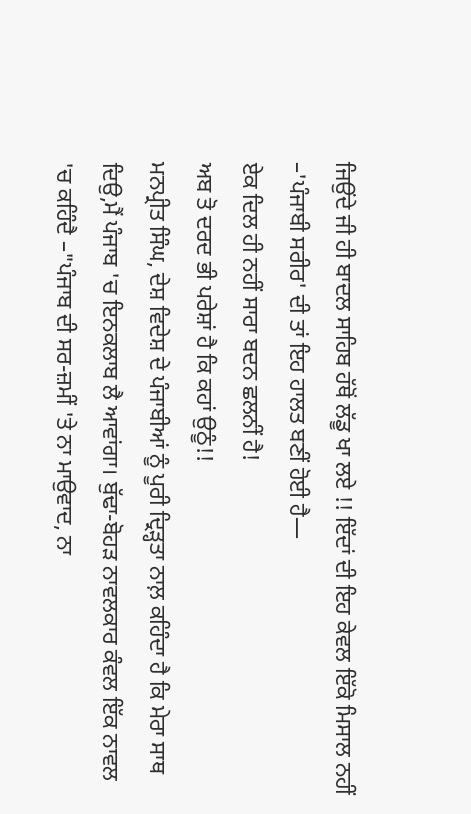ਜਿਉਂਦੇ ਜੀ ਹੀ ਬਾਦਲ ਸਾਹਿਬ ਹੱਥੋਂ ਲੱਡੂ ਖਾ ਲਏ !! ਇੱਦਾਂ ਦੀ ਇਹ ਕੇਵਲ ਇੱਕੋ ਮਿਸਾਲ ਨਹੀਂ –'ਪੰਜਾਬੀ ਸਰੀਰ' ਦੀ ਤਾਂ ਇਹ ਹਾਲਤ ਬਣੀਂ ਹੋਈ ਹੈ—
ਏਕ ਦਿਲ ਹੀ ਨਹੀਂ ਸਾਰਾ ਬਦਨ ਛਲਨੀਂ ਹੈ!
ਅਬ ਤੋ ਦਰਦ ਭੀ ਪਰੇਸ਼ਾਂ ਹੈ ਕਿ ਕਹਾਂ ਉਠੂੰ!!
ਮਨਪ੍ਰੀਤ ਸਿੰਘ, ਦੇਸ਼ ਵਿਦੇਸ਼ ਦੇ ਪੰਜਾਬੀਆਂ ਨੂੰ ਪੂਰੀ ਦ੍ਰਿੜ੍ਹਤਾ ਨਾਲ਼ ਕਹਿੰਦਾ ਹੈ ਕਿ ਮੇਰਾ ਸਾਥ ਦਿਉ,ਮੈਂ ਪੰਜਾਬ 'ਚ ਇਨਕਲਾਬ ਲੈ ਆਵਾਂਗਾ। ਬੁੱਢਾ-ਬੋਹੜ ਨਾਵਲਕਾਰ ਕੰਵਲ ਇੱਕ ਨਾਵਲ 'ਚ ਕਹਿੰਦੈ –"ਪੰਜਾਬ ਦੀ ਸਰ-ਜ਼ਮੀਂ 'ਤੇ ਨਾ ਮਾਉਵਾਦ, ਨਾ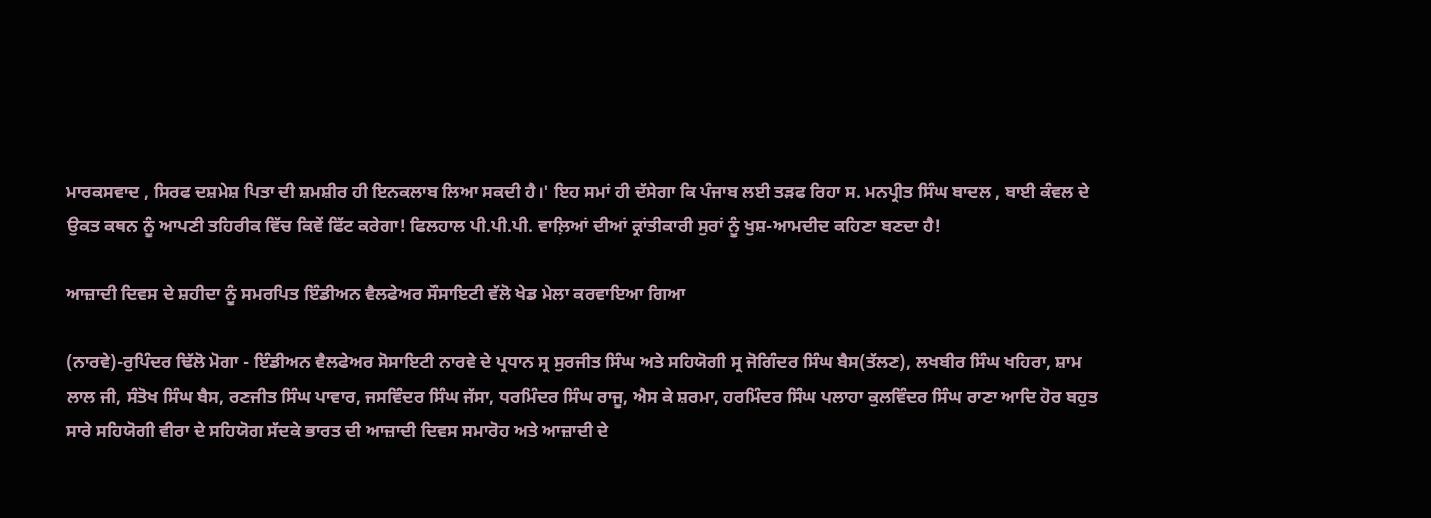ਮਾਰਕਸਵਾਦ , ਸਿਰਫ ਦਸ਼ਮੇਸ਼ ਪਿਤਾ ਦੀ ਸ਼ਮਸ਼ੀਰ ਹੀ ਇਨਕਲਾਬ ਲਿਆ ਸਕਦੀ ਹੈ।' ਇਹ ਸਮਾਂ ਹੀ ਦੱਸੇਗਾ ਕਿ ਪੰਜਾਬ ਲਈ ਤੜਫ ਰਿਹਾ ਸ. ਮਨਪ੍ਰੀਤ ਸਿੰਘ ਬਾਦਲ , ਬਾਈ ਕੰਵਲ ਦੇ ਉਕਤ ਕਥਨ ਨੂੰ ਆਪਣੀ ਤਹਿਰੀਕ ਵਿੱਚ ਕਿਵੇਂ ਫਿੱਟ ਕਰੇਗਾ! ਫਿਲਹਾਲ ਪੀ.ਪੀ.ਪੀ. ਵਾਲ਼ਿਆਂ ਦੀਆਂ ਕ੍ਰਾਂਤੀਕਾਰੀ ਸੁਰਾਂ ਨੂੰ ਖੁਸ਼-ਆਮਦੀਦ ਕਹਿਣਾ ਬਣਦਾ ਹੈ!

ਆਜ਼ਾਦੀ ਦਿਵਸ ਦੇ ਸ਼ਹੀਦਾ ਨੂੰ ਸਮਰਪਿਤ ਇੰਡੀਅਨ ਵੈਲਫੇਅਰ ਸੌਸਾਇਟੀ ਵੱਲੋ ਖੇਡ ਮੇਲਾ ਕਰਵਾਇਆ ਗਿਆ

(ਨਾਰਵੇ)-ਰੁਪਿੰਦਰ ਢਿੱਲੋ ਮੋਗਾ - ਇੰਡੀਅਨ ਵੈਲਫੇਅਰ ਸੋਸਾਇਟੀ ਨਾਰਵੇ ਦੇ ਪ੍ਰਧਾਨ ਸ੍ਰ ਸੁਰਜੀਤ ਸਿੰਘ ਅਤੇ ਸਹਿਯੋਗੀ ਸ੍ਰ ਜੋਗਿੰਦਰ ਸਿੰਘ ਬੈਸ(ਤੱਲਣ), ਲਖਬੀਰ ਸਿੰਘ ਖਹਿਰਾ, ਸ਼ਾਮ ਲਾਲ ਜੀ, ਸੰਤੋਖ ਸਿੰਘ ਬੈਸ, ਰਣਜੀਤ ਸਿੰਘ ਪਾਵਾਰ, ਜਸਵਿੰਦਰ ਸਿੰਘ ਜੱਸਾ, ਧਰਮਿੰਦਰ ਸਿੰਘ ਰਾਜੂ, ਐਸ ਕੇ ਸ਼ਰਮਾ, ਹਰਮਿੰਦਰ ਸਿੰਘ ਪਲਾਹਾ ਕੁਲਵਿੰਦਰ ਸਿੰਘ ਰਾਣਾ ਆਦਿ ਹੋਰ ਬਹੁਤ ਸਾਰੇ ਸਹਿਯੋਗੀ ਵੀਰਾ ਦੇ ਸਹਿਯੋਗ ਸੱਦਕੇ ਭਾਰਤ ਦੀ ਆਜ਼ਾਦੀ ਦਿਵਸ ਸਮਾਰੋਹ ਅਤੇ ਆਜ਼ਾਦੀ ਦੇ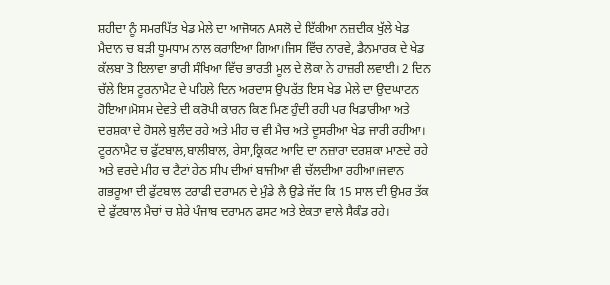ਸ਼ਹੀਦਾ ਨੂੰ ਸਮਰਪਿੱਤ ਖੇਡ ਮੇਲੇ ਦਾ ਆਜੋਯਨ Aਸਲੋ ਦੇ ਇੱਕੀਆ ਨਜ਼ਦੀਕ ਖੁੱਲੇ ਖੇਡ ਮੈਦਾਨ ਚ ਬੜੀ ਧੂਮਧਾਮ ਨਾਲ ਕਰਾਇਆ ਗਿਆ।ਜਿਸ ਵਿੱਚ ਨਾਰਵੇ, ਡੈਨਮਾਰਕ ਦੇ ਖੇਡ ਕੱਲਬਾ ਤੋ ਇਲਾਵਾ ਭਾਰੀ ਸੰਖਿਆ ਵਿੱਚ ਭਾਰਤੀ ਮੂਲ ਦੇ ਲੋਕਾ ਨੇ ਹਾਜ਼ਰੀ ਲਵਾਈ। 2 ਦਿਨ ਚੱਲੇ ਇਸ ਟੂਰਨਾਮੈਟ ਦੇ ਪਹਿਲੇ ਦਿਨ ਅਰਦਾਸ ਉਪਰੱਤ ਇਸ ਖੇਡ ਮੇਲੇ ਦਾ ਉਦਘਾਟਨ ਹੋਇਆ।ਮੋਸਮ ਦੇਵਤੇ ਦੀ ਕਰੋਪੀ ਕਾਰਨ ਕਿਣ ਮਿਣ ਹੁੰਦੀ ਰਹੀ ਪਰ ਖਿਡਾਰੀਆ ਅਤੇ ਦਰਸ਼ਕਾ ਦੇ ਹੋਸਲੇ ਬੁਲੰਦ ਰਹੇ ਅਤੇ ਮੀਹ ਚ ਵੀ ਮੈਚ ਅਤੇ ਦੂਸਰੀਆ ਖੇਡ ਜਾਰੀ ਰਹੀਆ। ਟੂਰਨਾਮੈਟ ਚ ਫੁੱਟਬਾਲ,ਬਾਲੀਬਾਲ, ਰੇਸਾ,ਕ੍ਰਿਕਟ ਆਦਿ ਦਾ ਨਜ਼ਾਰਾ ਦਰਸ਼ਕਾ ਮਾਣਦੇ ਰਹੇ ਅਤੇ ਵਰਦੇ ਮੀਹ ਚ ਟੈਟਾਂ ਹੇਠ ਸੀਪ ਦੀਆਂ ਬਾਜੀਆ ਵੀ ਚੱਲਦੀਆ ਰਹੀਆ।ਜਵਾਨ ਗਭਰੂਆ ਦੀ ਫੁੱਟਬਾਲ ਟਰਾਫੀ ਦਰਾਮਨ ਦੇ ਮੁੰਡੇ ਲੈ ਉਡੇ ਜੱਦ ਕਿ 15 ਸਾਲ ਦੀ ਉਮਰ ਤੱਕ ਦੇ ਫੁੱਟਬਾਲ ਮੈਚਾਂ ਚ ਸ਼ੇਰੇ ਪੰਜਾਬ ਦਰਾਮਨ ਫਸਟ ਅਤੇ ਏਕਤਾ ਵਾਲੇ ਸੈਕੰਡ ਰਹੇ।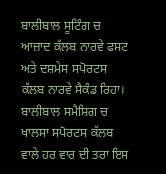ਬਾਲੀਬਾਲ ਸੂਟਿੰਗ ਚ ਆਜ਼ਾਦ ਕੱਲਬ ਨਾਰਵੇ ਫਸਟ ਅਤੇ ਦਸ਼ਮੇਸ ਸਪੋਰਟਸ ਕੱਲਬ ਨਾਰਵੇ ਸੈਕੰਡ ਰਿਹਾ। ਬਾਲੀਬਾਲ ਸਮੈਸ਼ਿਗ ਚ ਖਾਲਸਾ ਸਪੋਰਟਸ ਕੱਲਬ ਵਾਲੇ ਹਰ ਵਾਰ ਦੀ ਤਰਾ ਇਸ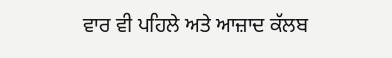ਵਾਰ ਵੀ ਪਹਿਲੇ ਅਤੇ ਆਜ਼ਾਦ ਕੱਲਬ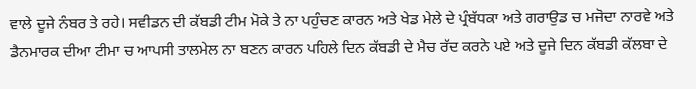ਵਾਲੇ ਦੂਜੇ ਨੰਬਰ ਤੇ ਰਹੇ। ਸਵੀਡਨ ਦੀ ਕੱਬਡੀ ਟੀਮ ਮੋਕੇ ਤੇ ਨਾ ਪਹੁੰਚਣ ਕਾਰਨ ਅਤੇ ਖੇਡ ਮੇਲੇ ਦੇ ਪ੍ਰੰਬੱਧਕਾ ਅਤੇ ਗਰਾਉਡ ਚ ਮਜੋਦਾ ਨਾਰਵੇ ਅਤੇ ਡੈਨਮਾਰਕ ਦੀਆ ਟੀਮਾ ਚ ਆਪਸੀ ਤਾਲਮੇਲ ਨਾ ਬਣਨ ਕਾਰਨ ਪਹਿਲੇ ਦਿਨ ਕੱਬਡੀ ਦੇ ਮੈਚ ਰੱਦ ਕਰਨੇ ਪਏ ਅਤੇ ਦੂਜੇ ਦਿਨ ਕੱਬਡੀ ਕੱਲਬਾ ਦੇ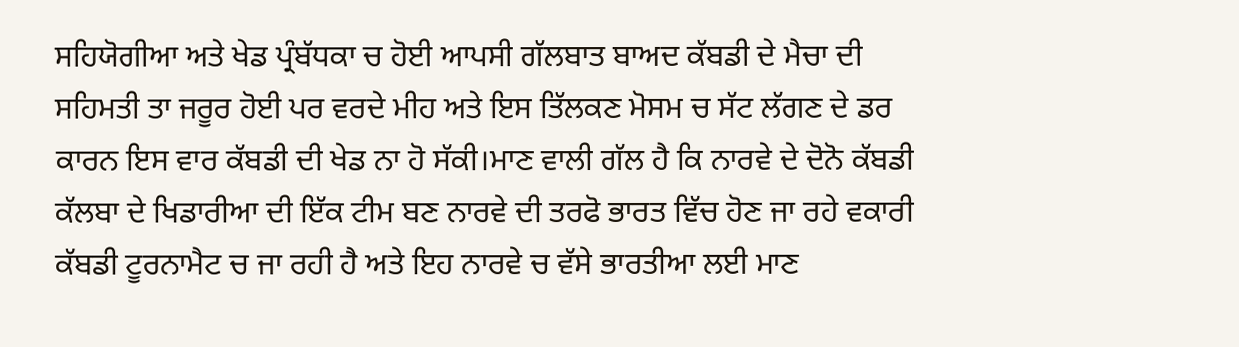ਸਹਿਯੋਗੀਆ ਅਤੇ ਖੇਡ ਪ੍ਰੰਬੱਧਕਾ ਚ ਹੋਈ ਆਪਸੀ ਗੱਲਬਾਤ ਬਾਅਦ ਕੱਬਡੀ ਦੇ ਮੈਚਾ ਦੀ ਸਹਿਮਤੀ ਤਾ ਜਰੂਰ ਹੋਈ ਪਰ ਵਰਦੇ ਮੀਹ ਅਤੇ ਇਸ ਤਿੱਲਕਣ ਮੋਸਮ ਚ ਸੱਟ ਲੱਗਣ ਦੇ ਡਰ ਕਾਰਨ ਇਸ ਵਾਰ ਕੱਬਡੀ ਦੀ ਖੇਡ ਨਾ ਹੋ ਸੱਕੀ।ਮਾਣ ਵਾਲੀ ਗੱਲ ਹੈ ਕਿ ਨਾਰਵੇ ਦੇ ਦੋਨੋ ਕੱਬਡੀ ਕੱਲਬਾ ਦੇ ਖਿਡਾਰੀਆ ਦੀ ਇੱਕ ਟੀਮ ਬਣ ਨਾਰਵੇ ਦੀ ਤਰਫੋ ਭਾਰਤ ਵਿੱਚ ਹੋਣ ਜਾ ਰਹੇ ਵਕਾਰੀ ਕੱਬਡੀ ਟੂਰਨਾਮੈਟ ਚ ਜਾ ਰਹੀ ਹੈ ਅਤੇ ਇਹ ਨਾਰਵੇ ਚ ਵੱਸੇ ਭਾਰਤੀਆ ਲਈ ਮਾਣ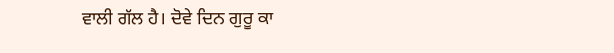ਵਾਲੀ ਗੱਲ ਹੈ। ਦੋਵੇ ਦਿਨ ਗੁਰੂ ਕਾ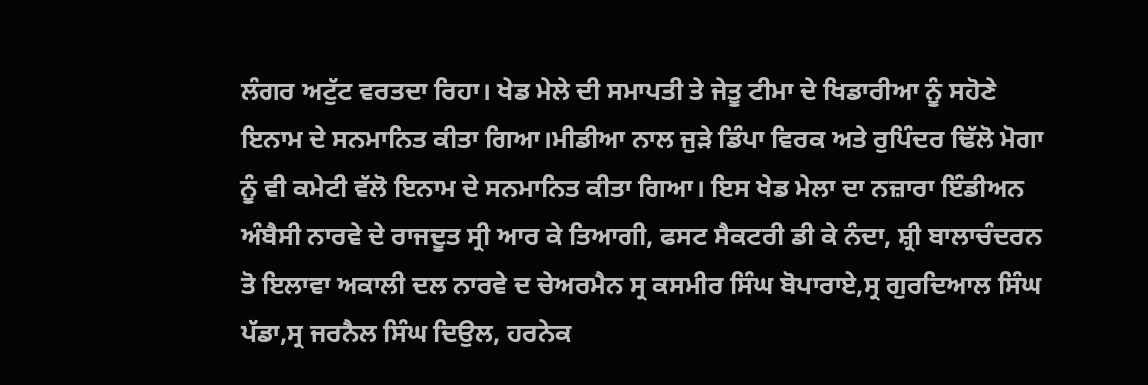ਲੰਗਰ ਅਟੁੱਟ ਵਰਤਦਾ ਰਿਹਾ। ਖੇਡ ਮੇਲੇ ਦੀ ਸਮਾਪਤੀ ਤੇ ਜੇਤੂ ਟੀਮਾ ਦੇ ਖਿਡਾਰੀਆ ਨੂੰ ਸਹੋਣੇ ਇਨਾਮ ਦੇ ਸਨਮਾਨਿਤ ਕੀਤਾ ਗਿਆ।ਮੀਡੀਆ ਨਾਲ ਜੁੜੇ ਡਿੰਪਾ ਵਿਰਕ ਅਤੇ ਰੁਪਿੰਦਰ ਢਿੱਲੋ ਮੋਗਾ ਨੂੰ ਵੀ ਕਮੇਟੀ ਵੱਲੋ ਇਨਾਮ ਦੇ ਸਨਮਾਨਿਤ ਕੀਤਾ ਗਿਆ। ਇਸ ਖੇਡ ਮੇਲਾ ਦਾ ਨਜ਼ਾਰਾ ਇੰਡੀਅਨ ਅੰਬੈਸੀ ਨਾਰਵੇ ਦੇ ਰਾਜਦੂਤ ਸ੍ਰੀ ਆਰ ਕੇ ਤਿਆਗੀ, ਫਸਟ ਸੈਕਟਰੀ ਡੀ ਕੇ ਨੰਦਾ, ਸ਼੍ਰੀ ਬਾਲਾਚੰਦਰਨ ਤੋ ਇਲਾਵਾ ਅਕਾਲੀ ਦਲ ਨਾਰਵੇ ਦ ਚੇਅਰਮੈਨ ਸ੍ਰ ਕਸਮੀਰ ਸਿੰਘ ਬੋਪਾਰਾਏ,ਸ੍ਰ ਗੁਰਦਿਆਲ ਸਿੰਘ ਪੱਡਾ,ਸ੍ਰ ਜਰਨੈਲ ਸਿੰਘ ਦਿਉਲ, ਹਰਨੇਕ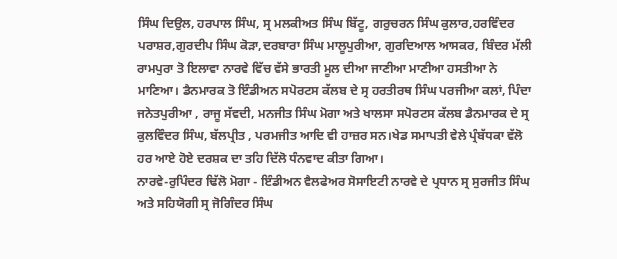ਸਿੰਘ ਦਿਉਲ, ਹਰਪਾਲ ਸਿੰਘ, ਸ੍ਰ ਮਲਕੀਅਤ ਸਿੰਘ ਬਿੱਟੂ, ਗਰੁਚਰਨ ਸਿੰਘ ਕੁਲਾਰ,ਹਰਵਿੰਦਰ ਪਰਾਸ਼ਰ,ਗੁਰਦੀਪ ਸਿੰਘ ਕੋੜਾ,ਦਰਬਾਰਾ ਸਿੰਘ ਮਾਲੂਪੁਰੀਆ, ਗੁਰਦਿਆਲ ਆਸਕਰ, ਬਿੰਦਰ ਮੱਲੀ ਰਾਮਪੁਰਾ ਤੋ ਇਲਾਵਾ ਨਾਰਵੇ ਵਿੱਚ ਵੱਸੇ ਭਾਰਤੀ ਮੂਲ ਦੀਆ ਜਾਣੀਆ ਮਾਣੀਆ ਹਸਤੀਆ ਨੇ ਮਾਣਿਆ। ਡੈਨਮਾਰਕ ਤੋ ਇੰਡੀਅਨ ਸਪੋਰਟਸ ਕੱਲਬ ਦੇ ਸ੍ਰ ਹਰਤੀਰਥ ਸਿੰਘ ਪਰਜੀਆ ਕਲਾਂ, ਪਿੰਦਾ ਜਨੇਤਪੁਰੀਆ , ਰਾਜੂ ਸੱਵਦੀ, ਮਨਜੀਤ ਸਿੰਘ ਮੋਗਾ ਅਤੇ ਖਾਲਸਾ ਸਪੋਰਟਸ ਕੱਲਬ ਡੈਨਮਾਰਕ ਦੇ ਸ੍ਰ ਕੁਲਵਿੰਦਰ ਸਿੰਘ, ਬੱਲਪ੍ਰੀਤ , ਪਰਮਜੀਤ ਆਦਿ ਵੀ ਹਾਜ਼ਰ ਸਨ।ਖੇਡ ਸਮਾਪਤੀ ਵੇਲੇ ਪ੍ਰੰਬੱਧਕਾ ਵੱਲੋ ਹਰ ਆਏ ਹੋਏ ਦਰਸ਼ਕ ਦਾ ਤਹਿ ਦਿੱਲੋ ਧੰਨਵਾਦ ਕੀਤਾ ਗਿਆ।
ਨਾਰਵੇ-ਰੁਪਿੰਦਰ ਢਿੱਲੋ ਮੋਗਾ - ਇੰਡੀਅਨ ਵੈਲਫੇਅਰ ਸੋਸਾਇਟੀ ਨਾਰਵੇ ਦੇ ਪ੍ਰਧਾਨ ਸ੍ਰ ਸੁਰਜੀਤ ਸਿੰਘ ਅਤੇ ਸਹਿਯੋਗੀ ਸ੍ਰ ਜੋਗਿੰਦਰ ਸਿੰਘ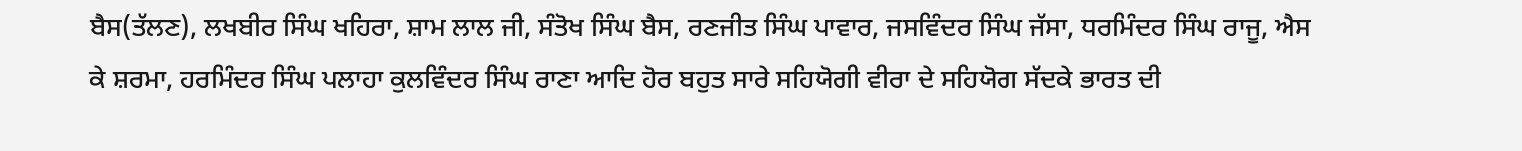ਬੈਸ(ਤੱਲਣ), ਲਖਬੀਰ ਸਿੰਘ ਖਹਿਰਾ, ਸ਼ਾਮ ਲਾਲ ਜੀ, ਸੰਤੋਖ ਸਿੰਘ ਬੈਸ, ਰਣਜੀਤ ਸਿੰਘ ਪਾਵਾਰ, ਜਸਵਿੰਦਰ ਸਿੰਘ ਜੱਸਾ, ਧਰਮਿੰਦਰ ਸਿੰਘ ਰਾਜੂ, ਐਸ ਕੇ ਸ਼ਰਮਾ, ਹਰਮਿੰਦਰ ਸਿੰਘ ਪਲਾਹਾ ਕੁਲਵਿੰਦਰ ਸਿੰਘ ਰਾਣਾ ਆਦਿ ਹੋਰ ਬਹੁਤ ਸਾਰੇ ਸਹਿਯੋਗੀ ਵੀਰਾ ਦੇ ਸਹਿਯੋਗ ਸੱਦਕੇ ਭਾਰਤ ਦੀ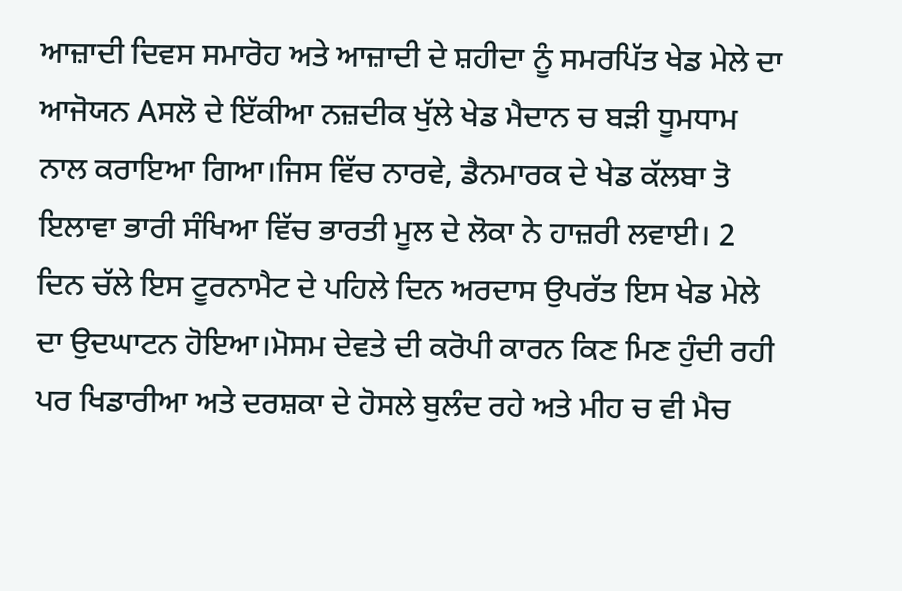ਆਜ਼ਾਦੀ ਦਿਵਸ ਸਮਾਰੋਹ ਅਤੇ ਆਜ਼ਾਦੀ ਦੇ ਸ਼ਹੀਦਾ ਨੂੰ ਸਮਰਪਿੱਤ ਖੇਡ ਮੇਲੇ ਦਾ ਆਜੋਯਨ Aਸਲੋ ਦੇ ਇੱਕੀਆ ਨਜ਼ਦੀਕ ਖੁੱਲੇ ਖੇਡ ਮੈਦਾਨ ਚ ਬੜੀ ਧੂਮਧਾਮ ਨਾਲ ਕਰਾਇਆ ਗਿਆ।ਜਿਸ ਵਿੱਚ ਨਾਰਵੇ, ਡੈਨਮਾਰਕ ਦੇ ਖੇਡ ਕੱਲਬਾ ਤੋ ਇਲਾਵਾ ਭਾਰੀ ਸੰਖਿਆ ਵਿੱਚ ਭਾਰਤੀ ਮੂਲ ਦੇ ਲੋਕਾ ਨੇ ਹਾਜ਼ਰੀ ਲਵਾਈ। 2 ਦਿਨ ਚੱਲੇ ਇਸ ਟੂਰਨਾਮੈਟ ਦੇ ਪਹਿਲੇ ਦਿਨ ਅਰਦਾਸ ਉਪਰੱਤ ਇਸ ਖੇਡ ਮੇਲੇ ਦਾ ਉਦਘਾਟਨ ਹੋਇਆ।ਮੋਸਮ ਦੇਵਤੇ ਦੀ ਕਰੋਪੀ ਕਾਰਨ ਕਿਣ ਮਿਣ ਹੁੰਦੀ ਰਹੀ ਪਰ ਖਿਡਾਰੀਆ ਅਤੇ ਦਰਸ਼ਕਾ ਦੇ ਹੋਸਲੇ ਬੁਲੰਦ ਰਹੇ ਅਤੇ ਮੀਹ ਚ ਵੀ ਮੈਚ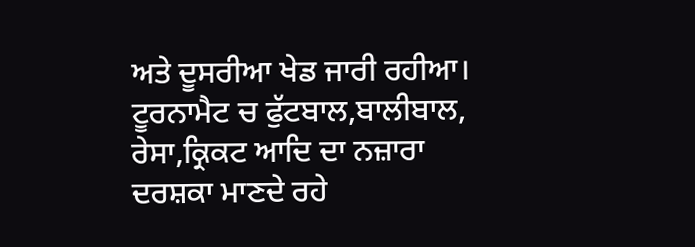ਅਤੇ ਦੂਸਰੀਆ ਖੇਡ ਜਾਰੀ ਰਹੀਆ। ਟੂਰਨਾਮੈਟ ਚ ਫੁੱਟਬਾਲ,ਬਾਲੀਬਾਲ, ਰੇਸਾ,ਕ੍ਰਿਕਟ ਆਦਿ ਦਾ ਨਜ਼ਾਰਾ ਦਰਸ਼ਕਾ ਮਾਣਦੇ ਰਹੇ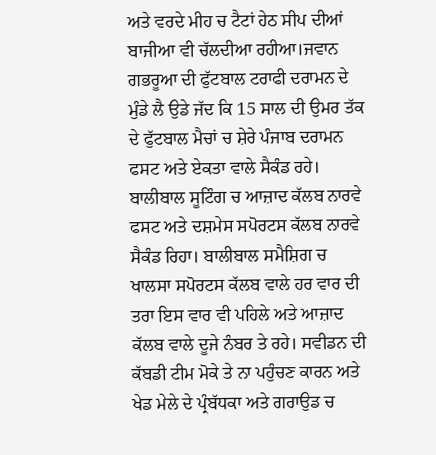ਅਤੇ ਵਰਦੇ ਮੀਹ ਚ ਟੈਟਾਂ ਹੇਠ ਸੀਪ ਦੀਆਂ ਬਾਜੀਆ ਵੀ ਚੱਲਦੀਆ ਰਹੀਆ।ਜਵਾਨ ਗਭਰੂਆ ਦੀ ਫੁੱਟਬਾਲ ਟਰਾਫੀ ਦਰਾਮਨ ਦੇ ਮੁੰਡੇ ਲੈ ਉਡੇ ਜੱਦ ਕਿ 15 ਸਾਲ ਦੀ ਉਮਰ ਤੱਕ ਦੇ ਫੁੱਟਬਾਲ ਮੈਚਾਂ ਚ ਸ਼ੇਰੇ ਪੰਜਾਬ ਦਰਾਮਨ ਫਸਟ ਅਤੇ ਏਕਤਾ ਵਾਲੇ ਸੈਕੰਡ ਰਹੇ। ਬਾਲੀਬਾਲ ਸੂਟਿੰਗ ਚ ਆਜ਼ਾਦ ਕੱਲਬ ਨਾਰਵੇ ਫਸਟ ਅਤੇ ਦਸ਼ਮੇਸ ਸਪੋਰਟਸ ਕੱਲਬ ਨਾਰਵੇ ਸੈਕੰਡ ਰਿਹਾ। ਬਾਲੀਬਾਲ ਸਮੈਸ਼ਿਗ ਚ ਖਾਲਸਾ ਸਪੋਰਟਸ ਕੱਲਬ ਵਾਲੇ ਹਰ ਵਾਰ ਦੀ ਤਰਾ ਇਸ ਵਾਰ ਵੀ ਪਹਿਲੇ ਅਤੇ ਆਜ਼ਾਦ ਕੱਲਬ ਵਾਲੇ ਦੂਜੇ ਨੰਬਰ ਤੇ ਰਹੇ। ਸਵੀਡਨ ਦੀ ਕੱਬਡੀ ਟੀਮ ਮੋਕੇ ਤੇ ਨਾ ਪਹੁੰਚਣ ਕਾਰਨ ਅਤੇ ਖੇਡ ਮੇਲੇ ਦੇ ਪ੍ਰੰਬੱਧਕਾ ਅਤੇ ਗਰਾਉਡ ਚ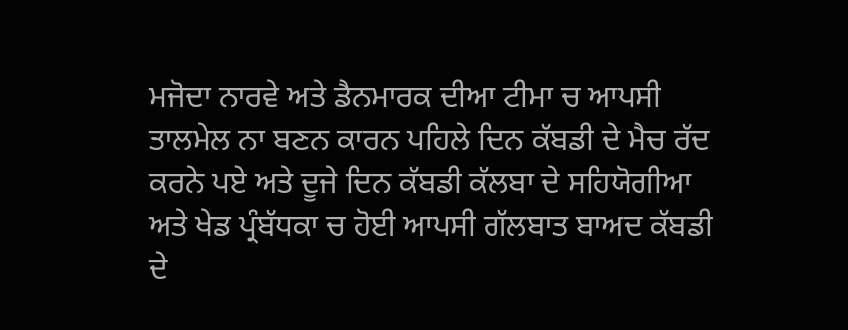ਮਜੋਦਾ ਨਾਰਵੇ ਅਤੇ ਡੈਨਮਾਰਕ ਦੀਆ ਟੀਮਾ ਚ ਆਪਸੀ ਤਾਲਮੇਲ ਨਾ ਬਣਨ ਕਾਰਨ ਪਹਿਲੇ ਦਿਨ ਕੱਬਡੀ ਦੇ ਮੈਚ ਰੱਦ ਕਰਨੇ ਪਏ ਅਤੇ ਦੂਜੇ ਦਿਨ ਕੱਬਡੀ ਕੱਲਬਾ ਦੇ ਸਹਿਯੋਗੀਆ ਅਤੇ ਖੇਡ ਪ੍ਰੰਬੱਧਕਾ ਚ ਹੋਈ ਆਪਸੀ ਗੱਲਬਾਤ ਬਾਅਦ ਕੱਬਡੀ ਦੇ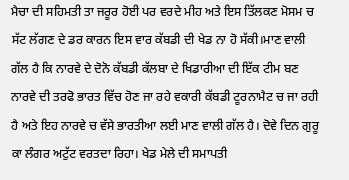ਮੈਚਾ ਦੀ ਸਹਿਮਤੀ ਤਾ ਜਰੂਰ ਹੋਈ ਪਰ ਵਰਦੇ ਮੀਹ ਅਤੇ ਇਸ ਤਿੱਲਕਣ ਮੋਸਮ ਚ ਸੱਟ ਲੱਗਣ ਦੇ ਡਰ ਕਾਰਨ ਇਸ ਵਾਰ ਕੱਬਡੀ ਦੀ ਖੇਡ ਨਾ ਹੋ ਸੱਕੀ।ਮਾਣ ਵਾਲੀ ਗੱਲ ਹੈ ਕਿ ਨਾਰਵੇ ਦੇ ਦੋਨੋ ਕੱਬਡੀ ਕੱਲਬਾ ਦੇ ਖਿਡਾਰੀਆ ਦੀ ਇੱਕ ਟੀਮ ਬਣ ਨਾਰਵੇ ਦੀ ਤਰਫੋ ਭਾਰਤ ਵਿੱਚ ਹੋਣ ਜਾ ਰਹੇ ਵਕਾਰੀ ਕੱਬਡੀ ਟੂਰਨਾਮੈਟ ਚ ਜਾ ਰਹੀ ਹੈ ਅਤੇ ਇਹ ਨਾਰਵੇ ਚ ਵੱਸੇ ਭਾਰਤੀਆ ਲਈ ਮਾਣ ਵਾਲੀ ਗੱਲ ਹੈ। ਦੋਵੇ ਦਿਨ ਗੁਰੂ ਕਾ ਲੰਗਰ ਅਟੁੱਟ ਵਰਤਦਾ ਰਿਹਾ। ਖੇਡ ਮੇਲੇ ਦੀ ਸਮਾਪਤੀ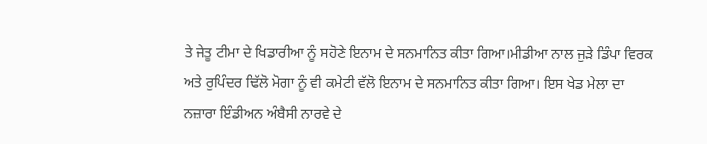ਤੇ ਜੇਤੂ ਟੀਮਾ ਦੇ ਖਿਡਾਰੀਆ ਨੂੰ ਸਹੋਣੇ ਇਨਾਮ ਦੇ ਸਨਮਾਨਿਤ ਕੀਤਾ ਗਿਆ।ਮੀਡੀਆ ਨਾਲ ਜੁੜੇ ਡਿੰਪਾ ਵਿਰਕ ਅਤੇ ਰੁਪਿੰਦਰ ਢਿੱਲੋ ਮੋਗਾ ਨੂੰ ਵੀ ਕਮੇਟੀ ਵੱਲੋ ਇਨਾਮ ਦੇ ਸਨਮਾਨਿਤ ਕੀਤਾ ਗਿਆ। ਇਸ ਖੇਡ ਮੇਲਾ ਦਾ ਨਜ਼ਾਰਾ ਇੰਡੀਅਨ ਅੰਬੈਸੀ ਨਾਰਵੇ ਦੇ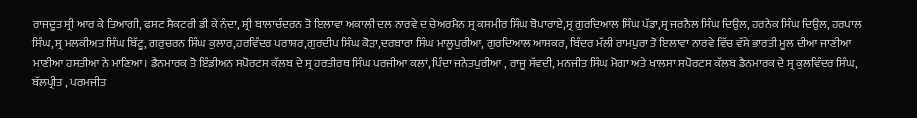ਰਾਜਦੂਤ ਸ੍ਰੀ ਆਰ ਕੇ ਤਿਆਗੀ, ਫਸਟ ਸੈਕਟਰੀ ਡੀ ਕੇ ਨੰਦਾ, ਸ਼੍ਰੀ ਬਾਲਾਚੰਦਰਨ ਤੋ ਇਲਾਵਾ ਅਕਾਲੀ ਦਲ ਨਾਰਵੇ ਦ ਚੇਅਰਮੈਨ ਸ੍ਰ ਕਸਮੀਰ ਸਿੰਘ ਬੋਪਾਰਾਏ,ਸ੍ਰ ਗੁਰਦਿਆਲ ਸਿੰਘ ਪੱਡਾ,ਸ੍ਰ ਜਰਨੈਲ ਸਿੰਘ ਦਿਉਲ, ਹਰਨੇਕ ਸਿੰਘ ਦਿਉਲ, ਹਰਪਾਲ ਸਿੰਘ, ਸ੍ਰ ਮਲਕੀਅਤ ਸਿੰਘ ਬਿੱਟੂ, ਗਰੁਚਰਨ ਸਿੰਘ ਕੁਲਾਰ,ਹਰਵਿੰਦਰ ਪਰਾਸ਼ਰ,ਗੁਰਦੀਪ ਸਿੰਘ ਕੋੜਾ,ਦਰਬਾਰਾ ਸਿੰਘ ਮਾਲੂਪੁਰੀਆ, ਗੁਰਦਿਆਲ ਆਸਕਰ, ਬਿੰਦਰ ਮੱਲੀ ਰਾਮਪੁਰਾ ਤੋ ਇਲਾਵਾ ਨਾਰਵੇ ਵਿੱਚ ਵੱਸੇ ਭਾਰਤੀ ਮੂਲ ਦੀਆ ਜਾਣੀਆ ਮਾਣੀਆ ਹਸਤੀਆ ਨੇ ਮਾਣਿਆ। ਡੈਨਮਾਰਕ ਤੋ ਇੰਡੀਅਨ ਸਪੋਰਟਸ ਕੱਲਬ ਦੇ ਸ੍ਰ ਹਰਤੀਰਥ ਸਿੰਘ ਪਰਜੀਆ ਕਲਾਂ, ਪਿੰਦਾ ਜਨੇਤਪੁਰੀਆ , ਰਾਜੂ ਸੱਵਦੀ, ਮਨਜੀਤ ਸਿੰਘ ਮੋਗਾ ਅਤੇ ਖਾਲਸਾ ਸਪੋਰਟਸ ਕੱਲਬ ਡੈਨਮਾਰਕ ਦੇ ਸ੍ਰ ਕੁਲਵਿੰਦਰ ਸਿੰਘ, ਬੱਲਪ੍ਰੀਤ , ਪਰਮਜੀਤ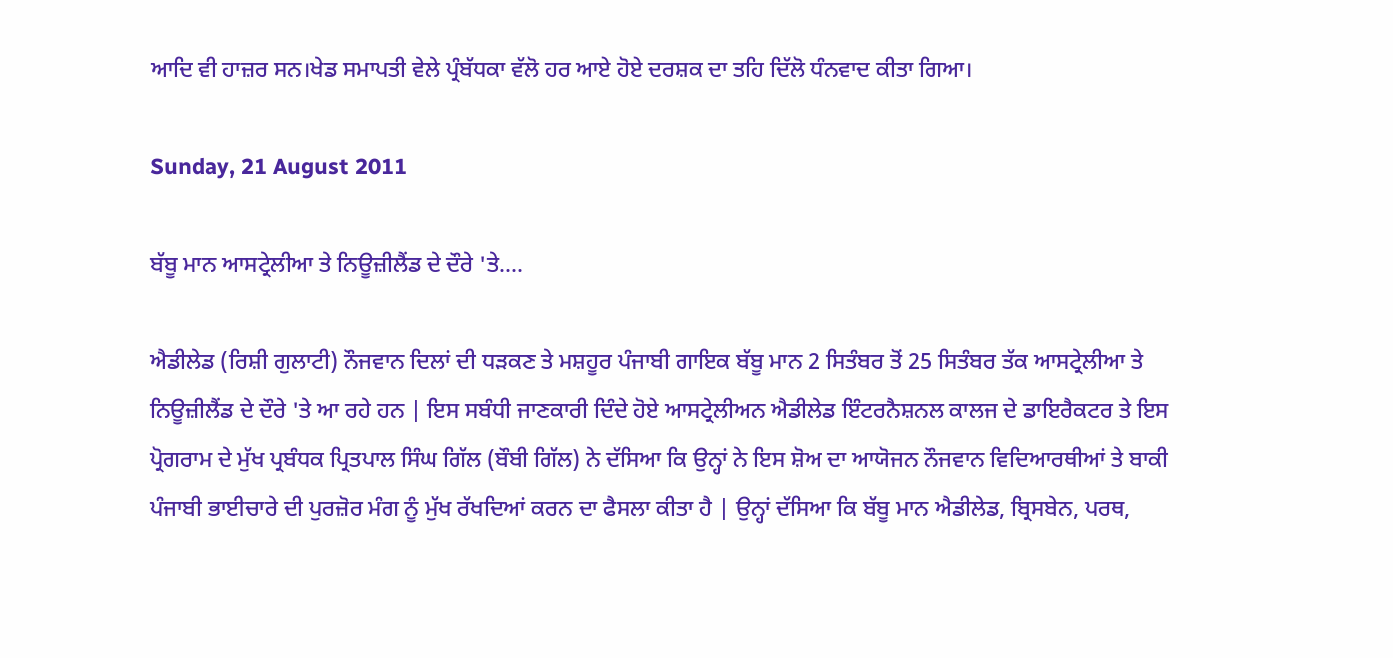ਆਦਿ ਵੀ ਹਾਜ਼ਰ ਸਨ।ਖੇਡ ਸਮਾਪਤੀ ਵੇਲੇ ਪ੍ਰੰਬੱਧਕਾ ਵੱਲੋ ਹਰ ਆਏ ਹੋਏ ਦਰਸ਼ਕ ਦਾ ਤਹਿ ਦਿੱਲੋ ਧੰਨਵਾਦ ਕੀਤਾ ਗਿਆ।

Sunday, 21 August 2011

ਬੱਬੂ ਮਾਨ ਆਸਟ੍ਰੇਲੀਆ ਤੇ ਨਿਊਜ਼ੀਲੈਂਡ ਦੇ ਦੌਰੇ 'ਤੇ....

ਐਡੀਲੇਡ (ਰਿਸ਼ੀ ਗੁਲਾਟੀ) ਨੌਜਵਾਨ ਦਿਲਾਂ ਦੀ ਧੜਕਣ ਤੇ ਮਸ਼ਹੂਰ ਪੰਜਾਬੀ ਗਾਇਕ ਬੱਬੂ ਮਾਨ 2 ਸਿਤੰਬਰ ਤੋਂ 25 ਸਿਤੰਬਰ ਤੱਕ ਆਸਟ੍ਰੇਲੀਆ ਤੇ ਨਿਊਜ਼ੀਲੈਂਡ ਦੇ ਦੌਰੇ 'ਤੇ ਆ ਰਹੇ ਹਨ | ਇਸ ਸਬੰਧੀ ਜਾਣਕਾਰੀ ਦਿੰਦੇ ਹੋਏ ਆਸਟ੍ਰੇਲੀਅਨ ਐਡੀਲੇਡ ਇੰਟਰਨੈਸ਼ਨਲ ਕਾਲਜ ਦੇ ਡਾਇਰੈਕਟਰ ਤੇ ਇਸ ਪ੍ਰੋਗਰਾਮ ਦੇ ਮੁੱਖ ਪ੍ਰਬੰਧਕ ਪ੍ਰਿਤਪਾਲ ਸਿੰਘ ਗਿੱਲ (ਬੌਬੀ ਗਿੱਲ) ਨੇ ਦੱਸਿਆ ਕਿ ਉਨ੍ਹਾਂ ਨੇ ਇਸ ਸ਼ੋਅ ਦਾ ਆਯੋਜਨ ਨੌਜਵਾਨ ਵਿਦਿਆਰਥੀਆਂ ਤੇ ਬਾਕੀ ਪੰਜਾਬੀ ਭਾਈਚਾਰੇ ਦੀ ਪੁਰਜ਼ੋਰ ਮੰਗ ਨੂੰ ਮੁੱਖ ਰੱਖਦਿਆਂ ਕਰਨ ਦਾ ਫੈਸਲਾ ਕੀਤਾ ਹੈ | ਉਨ੍ਹਾਂ ਦੱਸਿਆ ਕਿ ਬੱਬੂ ਮਾਨ ਐਡੀਲੇਡ, ਬ੍ਰਿਸਬੇਨ, ਪਰਥ,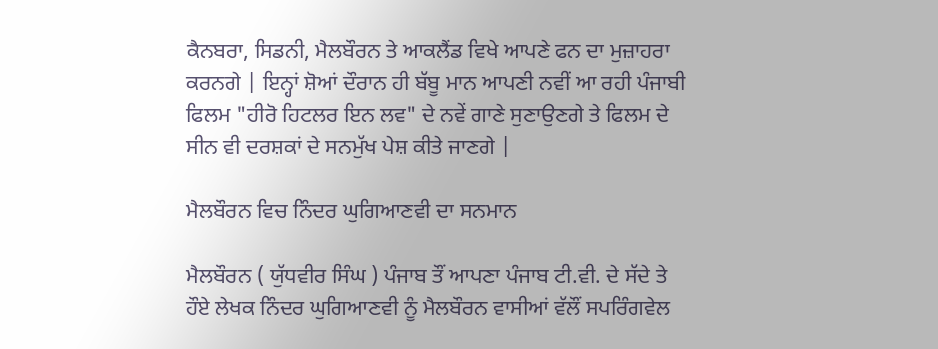ਕੈਨਬਰਾ, ਸਿਡਨੀ, ਮੈਲਬੌਰਨ ਤੇ ਆਕਲੈਂਡ ਵਿਖੇ ਆਪਣੇ ਫਨ ਦਾ ਮੁਜ਼ਾਹਰਾ ਕਰਨਗੇ | ਇਨ੍ਹਾਂ ਸ਼ੋਆਂ ਦੌਰਾਨ ਹੀ ਬੱਬੂ ਮਾਨ ਆਪਣੀ ਨਵੀਂ ਆ ਰਹੀ ਪੰਜਾਬੀ ਫਿਲਮ "ਹੀਰੋ ਹਿਟਲਰ ਇਨ ਲਵ" ਦੇ ਨਵੇਂ ਗਾਣੇ ਸੁਣਾਉਣਗੇ ਤੇ ਫਿਲਮ ਦੇ ਸੀਨ ਵੀ ਦਰਸ਼ਕਾਂ ਦੇ ਸਨਮੁੱਖ ਪੇਸ਼ ਕੀਤੇ ਜਾਣਗੇ |

ਮੈਲਬੌਰਨ ਵਿਚ ਨਿੰਦਰ ਘੁਗਿਆਣਵੀ ਦਾ ਸਨਮਾਨ

ਮੈਲਬੌਰਨ ( ਯੁੱਧਵੀਰ ਸਿੰਘ ) ਪੰਜਾਬ ਤੌਂ ਆਪਣਾ ਪੰਜਾਬ ਟੀ.ਵੀ. ਦੇ ਸੱਦੇ ਤੇ ਹੌਏ ਲੇਖਕ ਨਿੰਦਰ ਘੁਗਿਆਣਵੀ ਨੂੰ ਮੈਲਬੌਰਨ ਵਾਸੀਆਂ ਵੱਲੌਂ ਸਪਰਿੰਗਵੇਲ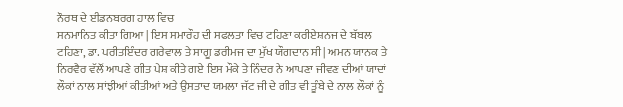ਨੌਰਥ ਦੇ ਈਡਨਬਰਗ ਹਾਲ ਵਿਚ
ਸਨਮਾਨਿਤ ਕੀਤਾ ਗਿਆ | ਇਸ ਸਮਾਰੌਹ ਦੀ ਸਫਲਤਾ ਵਿਚ ਟਹਿਣਾ ਕਰੀਏਸ਼ਨਜ ਦੇ ਬੱਬਲ ਟਹਿਣਾ, ਡਾ. ਪਰੀਤਇੰਦਰ ਗਰੇਵਾਲ ਤੇ ਸਾਗੂ ਡਰੀਮਜ ਦਾ ਮੁੱਖ ਯੌਗਦਾਨ ਸੀ | ਅਮਨ ਯਾਨਕ ਤੇ ਨਿਰਵੈਰ ਵੱਲੌਂ ਆਪਣੇ ਗੀਤ ਪੇਸ਼ ਕੀਤੇ ਗਏ ਇਸ ਮੌਕੇ ਤੇ ਨਿੰਦਰ ਨੇ ਆਪਣਾ ਜੀਵਣ ਦੀਆਂ ਯਾਦਾਂ ਲੌਕਾਂ ਨਾਲ ਸਾਂਝੀਆਂ ਕੀਤੀਆਂ ਅਤੇ ਉਸਤਾਦ ਯਮਲਾ ਜੱਟ ਜੀ ਦੇ ਗੀਤ ਵੀ ਤੂੰਬੇ ਦੇ ਨਾਲ ਲੌਕਾਂ ਨੂੰ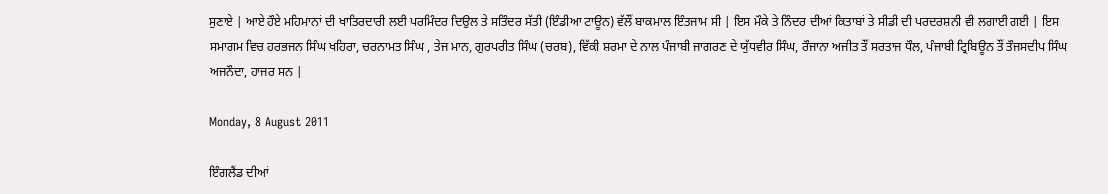ਸੁਣਾਏ | ਆਏ ਹੌਏ ਮਹਿਮਾਨਾਂ ਦੀ ਖਾਤਿਰਦਾਰੀ ਲਈ ਪਰਮਿੰਦਰ ਦਿਉਲ ਤੇ ਸਤਿੰਦਰ ਸੱਤੀ (ਇੰਡੀਆ ਟਾਊਨ) ਵੱਲੌਂ ਬਾਕਮਾਲ ਇੰਤਜਾਮ ਸੀ | ਇਸ ਮੌਕੇ ਤੇ ਨਿੰਦਰ ਦੀਆਂ ਕਿਤਾਬਾਂ ਤੇ ਸੀਡੀ ਦੀ ਪਰਦਰਸ਼ਨੀ ਵੀ ਲਗਾਈ ਗਈ | ਇਸ ਸਮਾਗਮ ਵਿਚ ਹਰਭਜਨ ਸਿੰਘ ਖਹਿਰਾ, ਚਰਨਾਮਤ ਸਿੰਘ , ਤੇਜ ਮਾਨ, ਗੁਰਪਰੀਤ ਸਿੰਘ (ਚਰਬ), ਵਿੱਕੀ ਸ਼ਰਮਾ ਦੇ ਨਾਲ ਪੰਜਾਬੀ ਜਾਗਰਣ ਦੇ ਯੁੱਧਵੀਰ ਸਿੰਘ, ਰੌਜਾਨਾ ਅਜੀਤ ਤੌਂ ਸਰਤਾਜ ਧੌਲ, ਪੰਜਾਬੀ ਟ੍ਰਿਬਿਊਨ ਤੌਂ ਤੌਜਸਦੀਪ ਸਿੰਘ ਅਜਨੌਦਾ, ਹਾਜਰ ਸਨ |

Monday, 8 August 2011

ਇੰਗਲੈਂਡ ਦੀਆਂ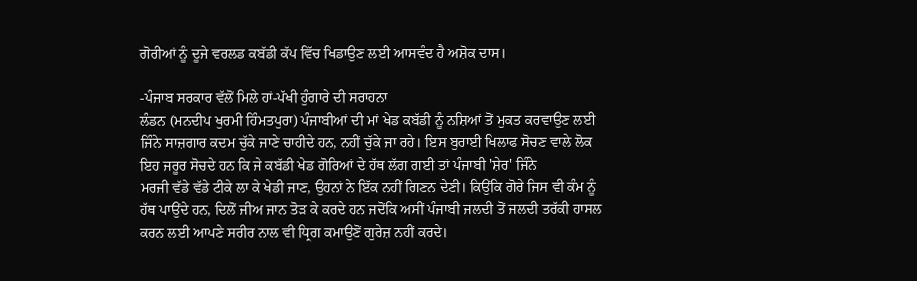ਗੋਰੀਆਂ ਨੂੰ ਦੂਜੇ ਵਰਲਡ ਕਬੱਡੀ ਕੱਪ ਵਿੱਚ ਖਿਡਾਉਣ ਲਈ ਆਸਵੰਦ ਹੈ ਅਸ਼ੋਕ ਦਾਸ।

-ਪੰਜਾਬ ਸਰਕਾਰ ਵੱਲੋਂ ਮਿਲੇ ਹਾਂ-ਪੱਖੀ ਹੁੰਗਾਰੇ ਦੀ ਸਰਾਹਨਾ
ਲੰਡਨ (ਮਨਦੀਪ ਖੁਰਮੀ ਹਿੰਮਤਪੁਰਾ) ਪੰਜਾਬੀਆਂ ਦੀ ਮਾਂ ਖੇਡ ਕਬੱਡੀ ਨੂੰ ਨਸ਼ਿਆਂ ਤੋਂ ਮੁਕਤ ਕਰਵਾਉਣ ਲਈ ਜਿੰਨੇ ਸਾਜ਼ਗਾਰ ਕਦਮ ਚੁੱਕੇ ਜਾਣੇ ਚਾਹੀਦੇ ਹਨ, ਨਹੀਂ ਚੁੱਕੇ ਜਾ ਰਹੇ। ਇਸ ਬੁਰਾਈ ਖਿਲਾਫ ਸੋਚਣ ਵਾਲੇ ਲੋਕ ਇਹ ਜਰੂਰ ਸੋਚਦੇ ਹਨ ਕਿ ਜੇ ਕਬੱਡੀ ਖੇਡ ਗੋਰਿਆਂ ਦੇ ਹੱਥ ਲੱਗ ਗਈ ਤਾਂ ਪੰਜਾਬੀ 'ਸ਼ੇਰ' ਜਿੰਨੇ
ਮਰਜੀ ਵੱਡੇ ਵੱਡੇ ਟੀਕੇ ਲਾ ਕੇ ਖੇਡੀ ਜਾਣ, ਉਹਨਾਂ ਨੇ ਇੱਕ ਨਹੀਂ ਗਿਣਨ ਦੇਣੀ। ਕਿਉਂਕਿ ਗੋਰੇ ਜਿਸ ਵੀ ਕੰਮ ਨੂੰ ਹੱਥ ਪਾਉਂਦੇ ਹਨ, ਦਿਲੋਂ ਜੀਅ ਜਾਨ ਤੋੜ ਕੇ ਕਰਦੇ ਹਨ ਜਦੋਂਕਿ ਅਸੀਂ ਪੰਜਾਬੀ ਜਲਦੀ ਤੋਂ ਜਲਦੀ ਤਰੱਕੀ ਹਾਸਲ ਕਰਨ ਲਈ ਆਪਣੇ ਸਰੀਰ ਨਾਲ ਵੀ ਧ੍ਰਿਗ ਕਮਾਉਣੋਂ ਗੁਰੇਜ਼ ਨਹੀਂ ਕਰਦੇ।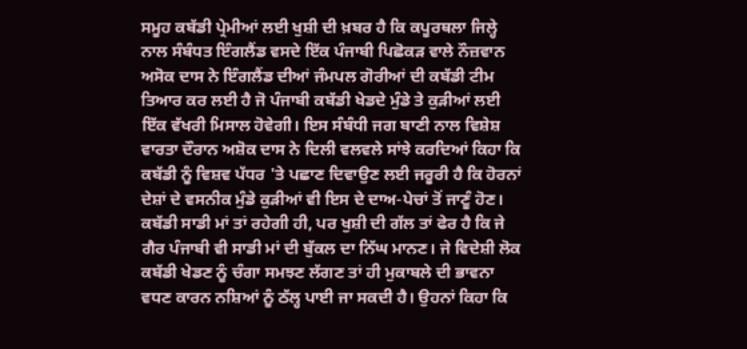ਸਮੂਹ ਕਬੱਡੀ ਪ੍ਰੇਮੀਆਂ ਲਈ ਖੁਸ਼ੀ ਦੀ ਖ਼ਬਰ ਹੈ ਕਿ ਕਪੂਰਥਲਾ ਜਿਲ੍ਹੇ ਨਾਲ ਸੰਬੰਧਤ ਇੰਗਲੈਂਡ ਵਸਦੇ ਇੱਕ ਪੰਜਾਬੀ ਪਿਛੋਕੜ ਵਾਲੇ ਨੌਜ਼ਵਾਨ ਅਸੋਕ ਦਾਸ ਨੇ ਇੰਗਲੈਂਡ ਦੀਆਂ ਜੰਮਪਲ ਗੋਰੀਆਂ ਦੀ ਕਬੱਡੀ ਟੀਮ ਤਿਆਰ ਕਰ ਲਈ ਹੈ ਜੋ ਪੰਜਾਬੀ ਕਬੱਡੀ ਖੇਡਦੇ ਮੁੰਡੇ ਤੇ ਕੁੜੀਆਂ ਲਈ ਇੱਕ ਵੱਖਰੀ ਮਿਸਾਲ ਹੋਵੇਗੀ। ਇਸ ਸੰਬੰਧੀ ਜਗ ਬਾਣੀ ਨਾਲ ਵਿਸ਼ੇਸ਼ ਵਾਰਤਾ ਦੌਰਾਨ ਅਸ਼ੋਕ ਦਾਸ ਨੇ ਦਿਲੀ ਵਲਵਲੇ ਸਾਂਝੇ ਕਰਦਿਆਂ ਕਿਹਾ ਕਿ ਕਬੱਡੀ ਨੂੰ ਵਿਸ਼ਵ ਪੱਧਰ 'ਤੇ ਪਛਾਣ ਦਿਵਾਉਣ ਲਈ ਜਰੂਰੀ ਹੈ ਕਿ ਹੋਰਨਾਂ ਦੇਸ਼ਾਂ ਦੇ ਵਸਨੀਕ ਮੁੰਡੇ ਕੁੜੀਆਂ ਵੀ ਇਸ ਦੇ ਦਾਅ-ਪੇਚਾਂ ਤੋਂ ਜਾਣੂੰ ਹੋਣ। ਕਬੱਡੀ ਸਾਡੀ ਮਾਂ ਤਾਂ ਰਹੇਗੀ ਹੀ, ਪਰ ਖੁਸ਼ੀ ਦੀ ਗੱਲ ਤਾਂ ਫੇਰ ਹੈ ਕਿ ਜੇ ਗੈਰ ਪੰਜਾਬੀ ਵੀ ਸਾਡੀ ਮਾਂ ਦੀ ਬੁੱਕਲ ਦਾ ਨਿੱਘ ਮਾਨਣ। ਜੇ ਵਿਦੇਸ਼ੀ ਲੋਕ ਕਬੱਡੀ ਖੇਡਣ ਨੂੰ ਚੰਗਾ ਸਮਝਣ ਲੱਗਣ ਤਾਂ ਹੀ ਮੁਕਾਬਲੇ ਦੀ ਭਾਵਨਾ ਵਧਣ ਕਾਰਨ ਨਸ਼ਿਆਂ ਨੂੰ ਠੱਲ੍ਹ ਪਾਈ ਜਾ ਸਕਦੀ ਹੈ। ਉਹਨਾਂ ਕਿਹਾ ਕਿ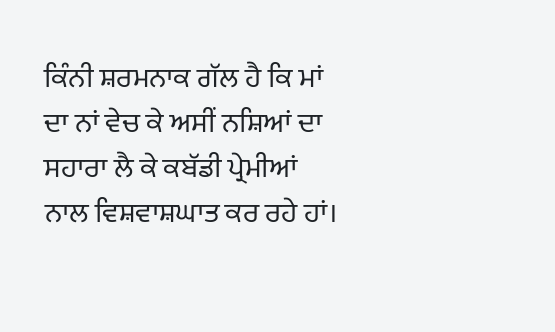ਕਿੰਨੀ ਸ਼ਰਮਨਾਕ ਗੱਲ ਹੈ ਕਿ ਮਾਂ ਦਾ ਨਾਂ ਵੇਚ ਕੇ ਅਸੀਂ ਨਸ਼ਿਆਂ ਦਾ ਸਹਾਰਾ ਲੈ ਕੇ ਕਬੱਡੀ ਪ੍ਰੇਮੀਆਂ ਨਾਲ ਵਿਸ਼ਵਾਸ਼ਘਾਤ ਕਰ ਰਹੇ ਹਾਂ।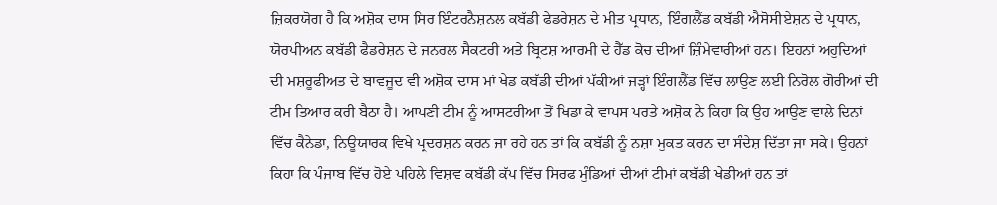ਜ਼ਿਕਰਯੋਗ ਹੈ ਕਿ ਅਸ਼ੋਕ ਦਾਸ ਸਿਰ ਇੰਟਰਨੈਸ਼ਨਲ ਕਬੱਡੀ ਫੇਡਰੇਸ਼ਨ ਦੇ ਮੀਤ ਪ੍ਰਧਾਨ, ਇੰਗਲੈਂਡ ਕਬੱਡੀ ਐਸੋਸੀਏਸ਼ਨ ਦੇ ਪ੍ਰਧਾਨ, ਯੋਰਪੀਅਨ ਕਬੱਡੀ ਫੈਡਰੇਸ਼ਨ ਦੇ ਜਨਰਲ ਸੈਕਟਰੀ ਅਤੇ ਬ੍ਰਿਟਸ਼ ਆਰਮੀ ਦੇ ਹੈੱਡ ਕੋਚ ਦੀਆਂ ਜ਼ਿੰਮੇਵਾਰੀਆਂ ਹਨ। ਇਹਨਾਂ ਅਹੁਦਿਆਂ ਦੀ ਮਸ਼ਰੂਫੀਅਤ ਦੇ ਬਾਵਜੂਦ ਵੀ ਅਸ਼ੋਕ ਦਾਸ ਮਾਂ ਖੇਡ ਕਬੱਡੀ ਦੀਆਂ ਪੱਕੀਆਂ ਜੜ੍ਹਾਂ ਇੰਗਲੈਂਡ ਵਿੱਚ ਲਾਉਣ ਲਈ ਨਿਰੋਲ ਗੋਰੀਆਂ ਦੀ ਟੀਮ ਤਿਆਰ ਕਰੀ ਬੈਠਾ ਹੈ। ਆਪਣੀ ਟੀਮ ਨੂੰ ਆਸਟਰੀਆ ਤੋਂ ਖਿਡਾ ਕੇ ਵਾਪਸ ਪਰਤੇ ਅਸ਼ੋਕ ਨੇ ਕਿਹਾ ਕਿ ਉਹ ਆਉਣ ਵਾਲੇ ਦਿਨਾਂ ਵਿੱਚ ਕੈਨੇਡਾ, ਨਿਊਯਾਰਕ ਵਿਖੇ ਪ੍ਰਦਰਸ਼ਨ ਕਰਨ ਜਾ ਰਹੇ ਹਨ ਤਾਂ ਕਿ ਕਬੱਡੀ ਨੂੰ ਨਸ਼ਾ ਮੁਕਤ ਕਰਨ ਦਾ ਸੰਦੇਸ਼ ਦਿੱਤਾ ਜਾ ਸਕੇ। ਉਹਨਾਂ ਕਿਹਾ ਕਿ ਪੰਜਾਬ ਵਿੱਚ ਹੋਏ ਪਹਿਲੇ ਵਿਸ਼ਵ ਕਬੱਡੀ ਕੱਪ ਵਿੱਚ ਸਿਰਫ ਮੁੰਡਿਆਂ ਦੀਆਂ ਟੀਮਾਂ ਕਬੱਡੀ ਖੇਡੀਆਂ ਹਨ ਤਾਂ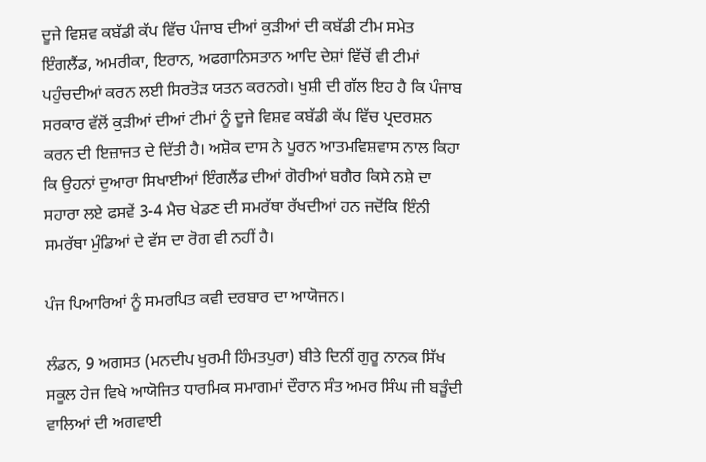ਦੂਜੇ ਵਿਸ਼ਵ ਕਬੱਡੀ ਕੱਪ ਵਿੱਚ ਪੰਜਾਬ ਦੀਆਂ ਕੁੜੀਆਂ ਦੀ ਕਬੱਡੀ ਟੀਮ ਸਮੇਤ ਇੰਗਲੈਂਡ, ਅਮਰੀਕਾ, ਇਰਾਨ, ਅਫਗਾਨਿਸਤਾਨ ਆਦਿ ਦੇਸ਼ਾਂ ਵਿੱਚੋਂ ਵੀ ਟੀਮਾਂ ਪਹੁੰਚਦੀਆਂ ਕਰਨ ਲਈ ਸਿਰਤੋੜ ਯਤਨ ਕਰਨਗੇ। ਖੁਸ਼ੀ ਦੀ ਗੱਲ ਇਹ ਹੈ ਕਿ ਪੰਜਾਬ ਸਰਕਾਰ ਵੱਲੋਂ ਕੁੜੀਆਂ ਦੀਆਂ ਟੀਮਾਂ ਨੂੰ ਦੂਜੇ ਵਿਸ਼ਵ ਕਬੱਡੀ ਕੱਪ ਵਿੱਚ ਪ੍ਰਦਰਸ਼ਨ ਕਰਨ ਦੀ ਇਜ਼ਾਜਤ ਦੇ ਦਿੱਤੀ ਹੈ। ਅਸ਼ੋਕ ਦਾਸ ਨੇ ਪੂਰਨ ਆਤਮਵਿਸ਼ਵਾਸ ਨਾਲ ਕਿਹਾ ਕਿ ਉਹਨਾਂ ਦੁਆਰਾ ਸਿਖਾਈਆਂ ਇੰਗਲੈਂਡ ਦੀਆਂ ਗੋਰੀਆਂ ਬਗੈਰ ਕਿਸੇ ਨਸ਼ੇ ਦਾ ਸਹਾਰਾ ਲਏ ਫਸਵੇਂ 3-4 ਮੈਚ ਖੇਡਣ ਦੀ ਸਮਰੱਥਾ ਰੱਖਦੀਆਂ ਹਨ ਜਦੋਂਕਿ ਇੰਨੀ ਸਮਰੱਥਾ ਮੁੰਡਿਆਂ ਦੇ ਵੱਸ ਦਾ ਰੋਗ ਵੀ ਨਹੀਂ ਹੈ।

ਪੰਜ ਪਿਆਰਿਆਂ ਨੂੰ ਸਮਰਪਿਤ ਕਵੀ ਦਰਬਾਰ ਦਾ ਆਯੋਜਨ।

ਲੰਡਨ, 9 ਅਗਸਤ (ਮਨਦੀਪ ਖੁਰਮੀ ਹਿੰਮਤਪੁਰਾ) ਬੀਤੇ ਦਿਨੀਂ ਗੁਰੂ ਨਾਨਕ ਸਿੱਖ ਸਕੂਲ ਹੇਜ ਵਿਖੇ ਆਯੋਜਿਤ ਧਾਰਮਿਕ ਸਮਾਗਮਾਂ ਦੌਰਾਨ ਸੰਤ ਅਮਰ ਸਿੰਘ ਜੀ ਬੜੂੰਦੀ ਵਾਲਿਆਂ ਦੀ ਅਗਵਾਈ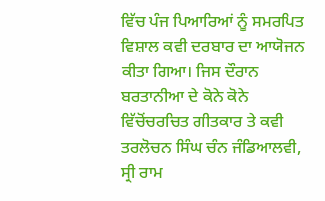ਵਿੱਚ ਪੰਜ ਪਿਆਰਿਆਂ ਨੂੰ ਸਮਰਪਿਤ ਵਿਸ਼ਾਲ ਕਵੀ ਦਰਬਾਰ ਦਾ ਆਯੋਜਨ ਕੀਤਾ ਗਿਆ। ਜਿਸ ਦੌਰਾਨ ਬਰਤਾਨੀਆ ਦੇ ਕੋਨੇ ਕੋਨੇ ਵਿੱਚੋਂਚਰਚਿਤ ਗੀਤਕਾਰ ਤੇ ਕਵੀ ਤਰਲੋਚਨ ਸਿੰਘ ਚੰਨ ਜੰਡਿਆਲਵੀ, ਸ੍ਰੀ ਰਾਮ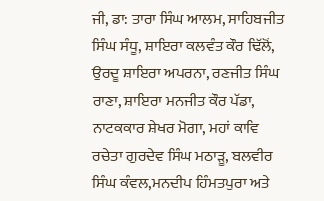ਜੀ, ਡਾ: ਤਾਰਾ ਸਿੰਘ ਆਲਮ, ਸਾਹਿਬਜੀਤ ਸਿੰਘ ਸੰਧੂ, ਸ਼ਾਇਰਾ ਕਲਵੰਤ ਕੌਰ ਢਿੱਲੋਂ, ਉਰਦੂ ਸ਼ਾਇਰਾ ਅਪਰਨਾ, ਰਣਜੀਤ ਸਿੰਘ ਰਾਣਾ, ਸ਼ਾਇਰਾ ਮਨਜੀਤ ਕੌਰ ਪੱਡਾ, ਨਾਟਕਕਾਰ ਸ਼ੇਖਰ ਮੋਗਾ, ਮਹਾਂ ਕਾਵਿ ਰਚੇਤਾ ਗੁਰਦੇਵ ਸਿੰਘ ਮਠਾੜੂ, ਬਲਵੀਰ ਸਿੰਘ ਕੰਵਲ,ਮਨਦੀਪ ਹਿੰਮਤਪੁਰਾ ਅਤੇ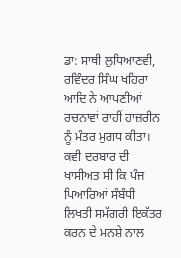ਡਾ: ਸਾਥੀ ਲੁਧਿਆਣਵੀ, ਰਵਿੰਦਰ ਸਿੰਘ ਖਹਿਰਾ ਆਦਿ ਨੇ ਆਪਣੀਆਂ ਰਚਨਾਵਾਂ ਰਾਹੀਂ ਹਾਜ਼ਰੀਨ ਨੂੰ ਮੰਤਰ ਮੁਗਧ ਕੀਤਾ। ਕਵੀ ਦਰਬਾਰ ਦੀ ਖਾਸੀਅਤ ਸੀ ਕਿ ਪੰਜ ਪਿਆਰਿਆਂ ਸੰਬੰਧੀ ਲਿਖਤੀ ਸਮੱਗਰੀ ਇਕੱਤਰ ਕਰਨ ਦੇ ਮਨਸ਼ੇ ਨਾਲ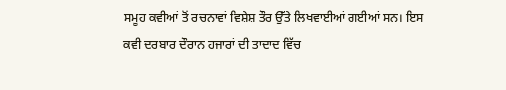ਸਮੂਹ ਕਵੀਆਂ ਤੋਂ ਰਚਨਾਵਾਂ ਵਿਸ਼ੇਸ਼ ਤੌਰ ਉੱਤੇ ਲਿਖਵਾਈਆਂ ਗਈਆਂ ਸਨ। ਇਸ ਕਵੀ ਦਰਬਾਰ ਦੌਰਾਨ ਹਜਾਰਾਂ ਦੀ ਤਾਦਾਦ ਵਿੱਚ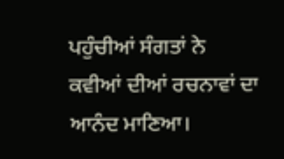ਪਹੁੰਚੀਆਂ ਸੰਗਤਾਂ ਨੇ ਕਵੀਆਂ ਦੀਆਂ ਰਚਨਾਵਾਂ ਦਾ ਆਨੰਦ ਮਾਣਿਆ।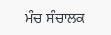ਮੰਚ ਸੰਚਾਲਕ